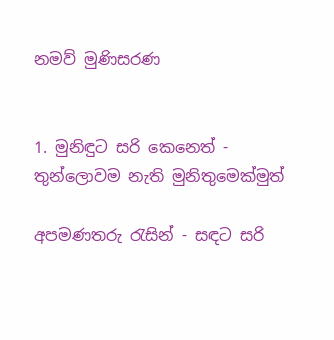නමව් මුණිසරණ


1. මුනිඳුට සරි කෙනෙත් - තුන්ලොවම නැති මුනිතුමෙක්මුත්

අපමණතරු රැසින් - සඳට සරි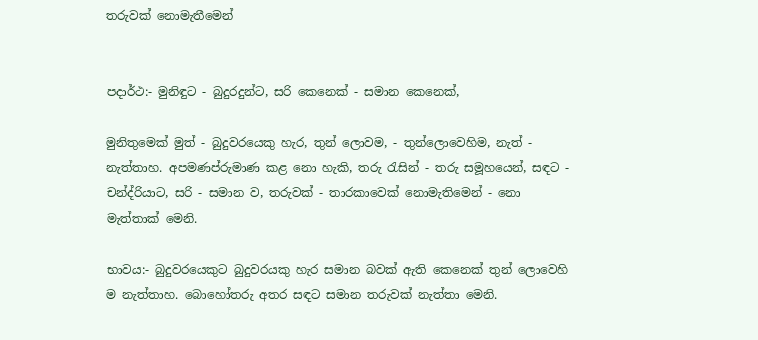තරුවක් නොමැතීමෙන්


පදාර්ථ:- මුනිඳුට - බුදුරදුන්ට, සරි කෙනෙක් - සමාන කෙනෙක්,

මුනිතුමෙක් මුත් - බුදුවරයෙකු හැර, තුන් ලොවම, - තුන්ලොවෙහිම, නැත් - නැත්තාහ. අපමණප්රුමාණ කළ නො හැකි, තරු රැසින් - තරු සමූහයෙන්, සඳට - චන්ද්රියාට, සරි - සමාන ව, තරුවක් - තාරකාවෙක් නොමැතිමෙන් - නො මැත්තාක් මෙනි.

භාවය:- බුදුවරයෙකුට බුදුවරයකු හැර සමාන බවක් ඇති කෙනෙක් තුන් ලොවෙහි ම නැත්තාහ. බොහෝතරු අතර සඳට සමාන තරුවක් නැත්තා මෙනි.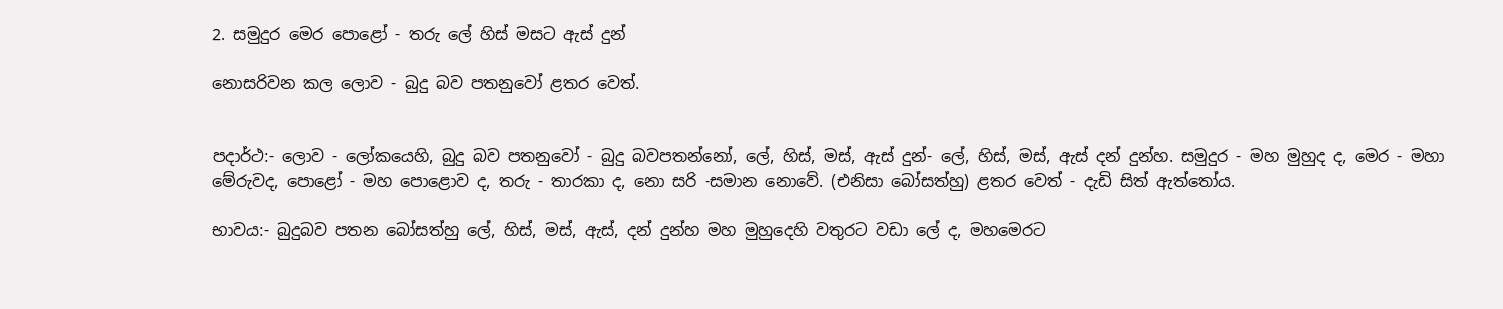2. සමුදුර මෙර පොළෝ - තරු ලේ හිස් මසට ඇස් දුන්

නොසරිවන කල ලොව - බුදු බව පතනුවෝ ළතර වෙත්.


පදාර්ථ:- ලොව - ලෝකයෙහි, බුදු බව පතනුවෝ - බුදු බවපතන්නෝ, ලේ, හිස්, මස්, ඇස් දුන්- ලේ, හිස්, මස්, ඇස් දන් දුන්හ. සමුදුර - මහ මුහුද ද, මෙර - මහා මේරුවද, පොළෝ - මහ පොළොව ද, තරු - තාරකා ද, නො සරි -සමාන නොවේ. (එනිසා බෝසත්හු) ළතර වෙත් - දැඩි සිත් ඇත්තෝය.

භාවය:- බුදුබව පතන බෝසත්හු ලේ, හිස්, මස්, ඇස්, දන් දුන්හ මහ මුහුදෙහි වතුරට වඩා ලේ ද, මහමෙරට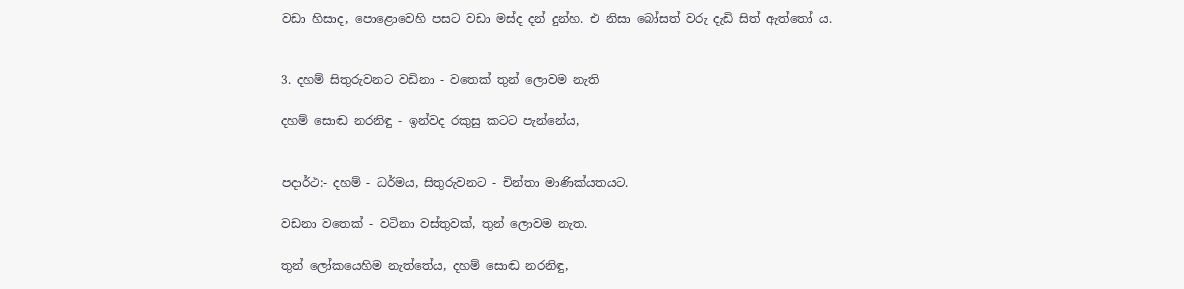වඩා හිසාද, පොළොවෙහි පසට වඩා මස්ද දන් දුන්හ. එ නිසා බෝසත් වරු දැඩි සිත් ඇත්තෝ ය.


3. දහම් සිතුරුවනට වඩිනා - වතෙක් තුන් ලොවම නැති

දහම් සොඬ නරනිඳු - ඉන්වද රකුසු කටට පැන්නේය,


පදාර්ථ:- දහම් - ධර්මය, සිතුරුවනට - චින්තා මාණික්යතයට.

වඩනා වතෙක් - වටිනා වස්තුවක්, තුන් ලොවම නැත.

තුන් ලෝකයෙහිම නැත්තේය, දහම් සොඬ නරනිඳු,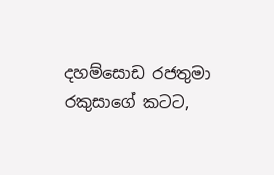දහම්සොඩ රජතුමා රකුසාගේ කටට,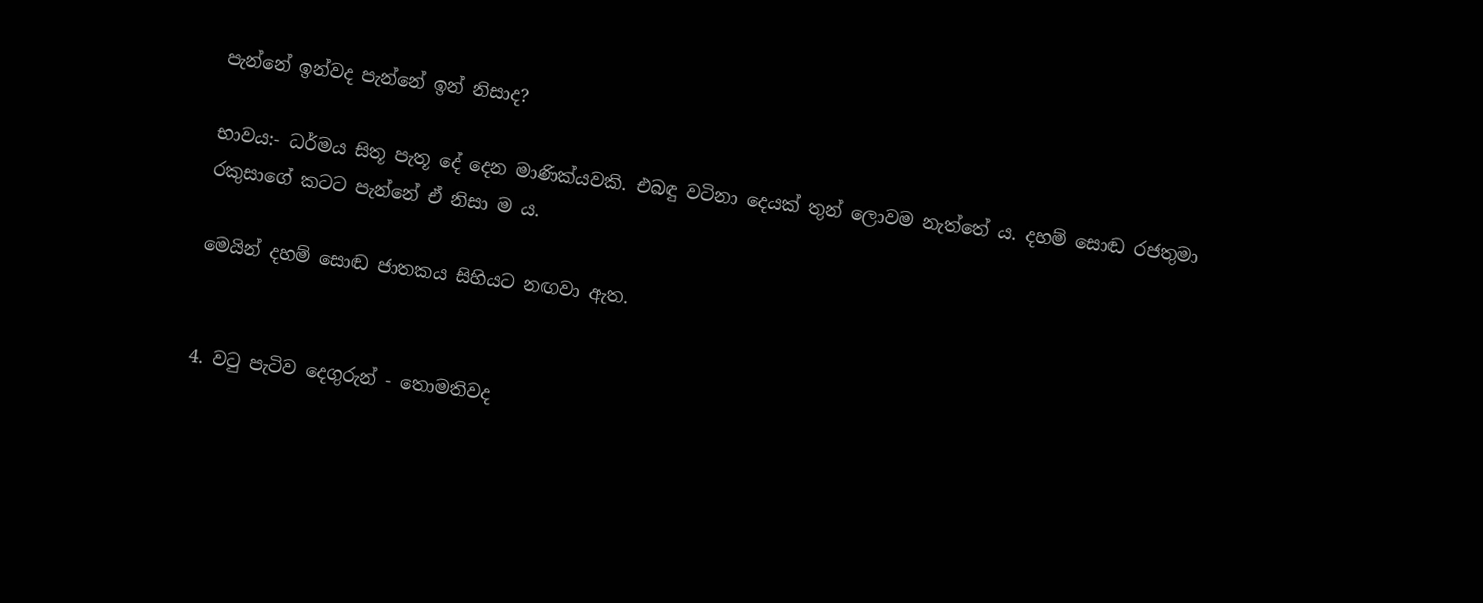පැන්නේ ඉන්වද පැන්නේ ඉන් නිසාද?

භාවය:- ධර්මය සිතූ පැතූ දේ දෙන මාණික්යවකි. එබඳු වටිනා දෙයක් තුන් ලොවම නැත්තේ ය. දහම් සොඬ රජතුමා රකුසාගේ කටට පැන්නේ ඒ නිසා ම ය.

මෙයින් දහම් සොඬ ජාතකය සිහියට නඟවා ඇත.


4. වටු පැටිව දෙගුරුන් - තොමතිවද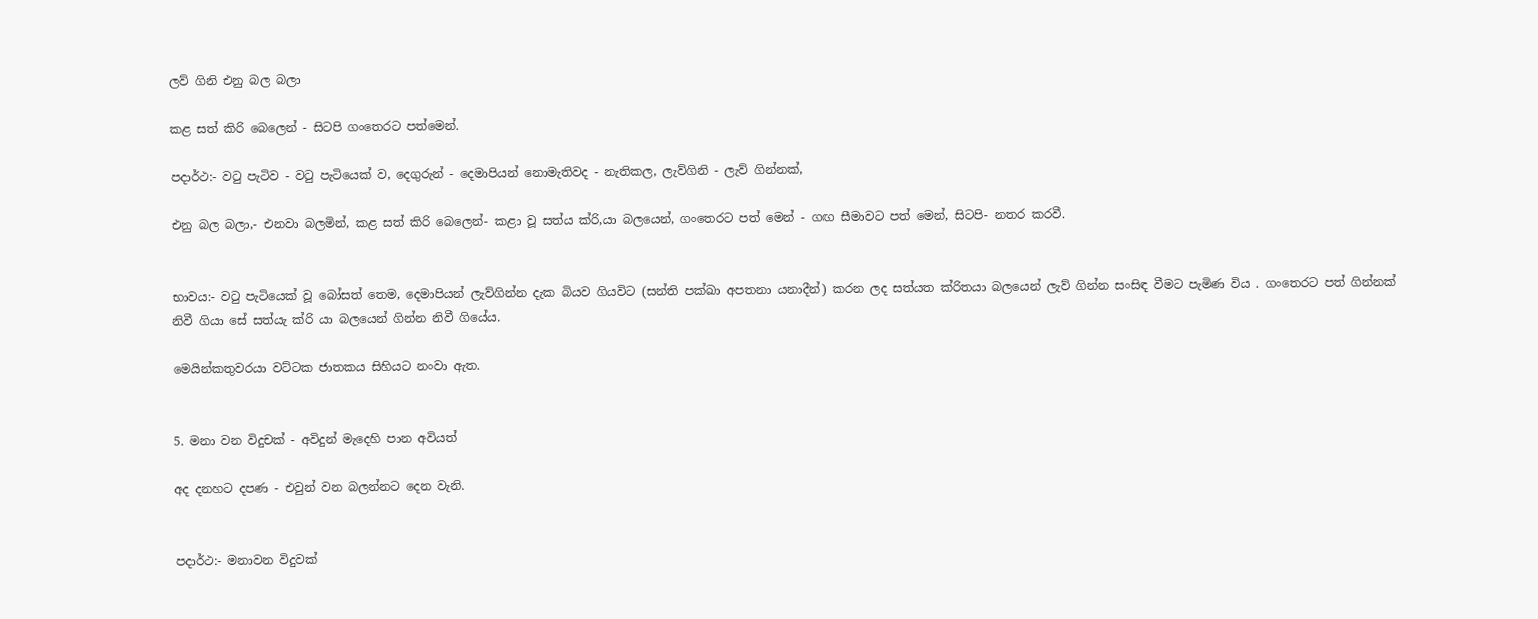ලව් ගිනි එනු බල බලා

කළ සත් කිරි බෙලෙන් - සිටපි ගංතෙරට පත්මෙන්.

පදාර්ථ:- වටු පැටිව - වටු පැටියෙක් ව, දෙගුරුන් - දෙමාපියන් නොමැතිවද - නැතිකල, ලැව්ගිනි - ලැව් ගින්නක්,

එනු බල බලා,- එනවා බලමින්, කළ සත් කිරි බෙලෙන්- කළා වූ සත්ය ක්රි,යා බලයෙන්, ගංතෙරට පත් මෙන් - ගඟ සීමාවට පත් මෙන්, සිටපි- නතර කරවී.


භාවය:- වටු පැටියෙක් වූ බෝසත් තෙම, දෙමාපියන් ලැව්ගින්න දැක බියව ගියවිට (සන්ති පක්ඛා අපතනා යනාදීන්) කරන ලද සත්යත ක්රිතයා බලයෙන් ලැව් ගින්න සංසිඳ වීමට පැමිණ විය . ගංතෙරට පත් ගින්නක් නිවී ගියා සේ සත්යැ ක්රි යා බලයෙන් ගින්න නිවී ගියේය.

මෙයින්කතුවරයා වට්ටක ජාතකය සිහියට නංවා ඇත.


5. මනා වන විදුචක් - අවිදුන් මැදෙහි පාන අවියත්

අද දනහට දපණ - එවුන් වන බලන්නට දෙන වැනි.


පදාර්ථ:- මනාවන විදුවක්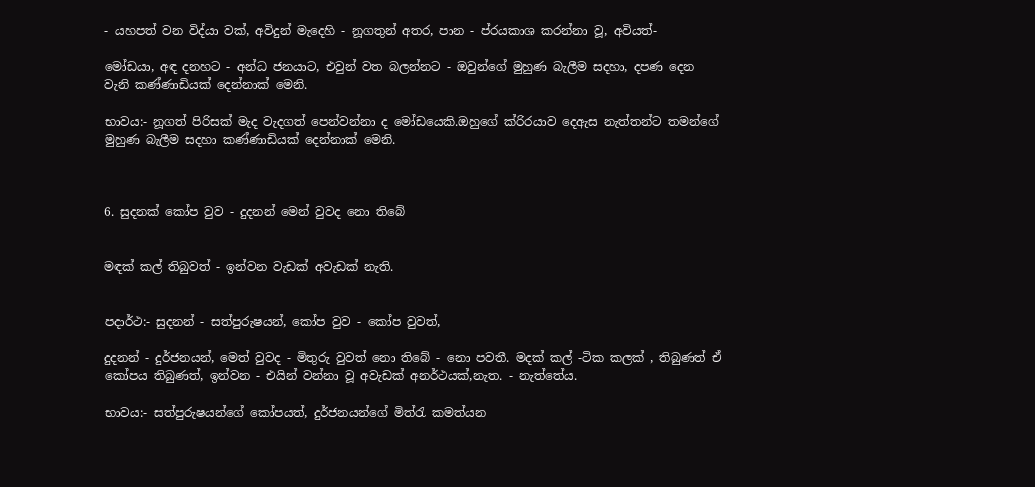- යහපත් වන විද්යා වක්, අවිදුන් මැදෙහි - නූගතුන් අතර, පාන - ප්රයකාශ කරන්නා වූ, අවියත්-

මෝඩයා, අඳ දනහට - අන්ධ ජනයාට, එවුන් වත බලන්නට - ඔවුන්ගේ මුහුණ බැලීම සදහා, දපණ දෙන වැනි කණ්ණාඩියක් දෙන්නාක් මෙනි.

භාවය:- නූගත් පිරිසක් මැද වැදගත් පෙන්වන්නා ද මෝඩයෙකි.ඔහුගේ ක්රිරයාව දෙඇස නැත්තන්ට තමන්ගේ මුහුණ බැලීම සදහා කණ්ණාඩියක් දෙන්නාක් මෙනි.



6. සුදනක් කෝප වුව - දුදනන් මෙන් වුවද නො තිබේ


මඳක් කල් තිබුවත් - ඉන්වන වැඩක් අවැඩක් නැති.


පදාර්ථ:- සුදනන් - සත්පුරුෂයන්, කෝප වුව - කෝප වුවත්,

දුදනන් - දුර්ජනයන්, මෙත් වුවද - මිතුරු වුවත් නො තිබේ - නො පවතී. මදක් කල් -ටික කලක් , තිබුණත් ඒ කෝපය තිබුණත්, ඉන්වන - එයින් වන්නා වූ අවැඩක් අනර්ථයක්,නැත. - නැත්තේය.

භාවය:- සත්පුරුෂයන්ගේ කෝපයත්, දුර්ජනයන්ගේ මිත්රැ කමත්යන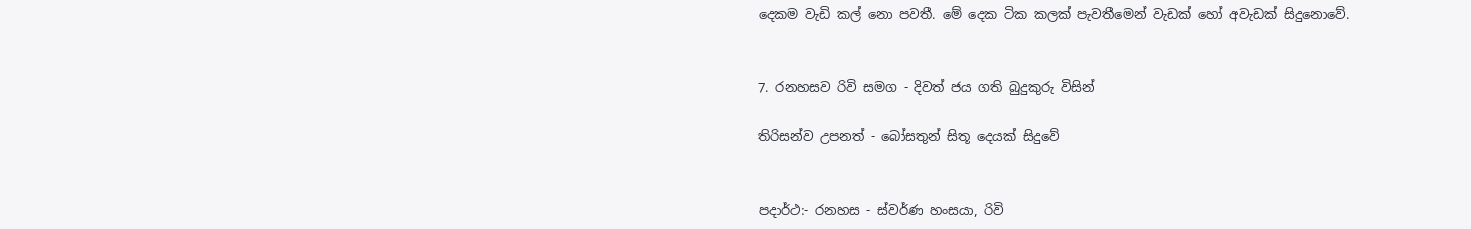දෙකම වැඩි කල් නො පවතී. මේ දෙක ටික කලක් පැවතීමෙන් වැඩක් හෝ අවැඩක් සිදුනොවේ.


7. රනහසව රිවි සමග - දිවත් ජය ගති බුදුකුරු විසින්

තිරිසන්ව උපනත් - බෝසතුන් සිතූ දෙයක් සිදුවේ


පදාර්ථ:- රනහස - ස්වර්ණ හංසයා, රිවි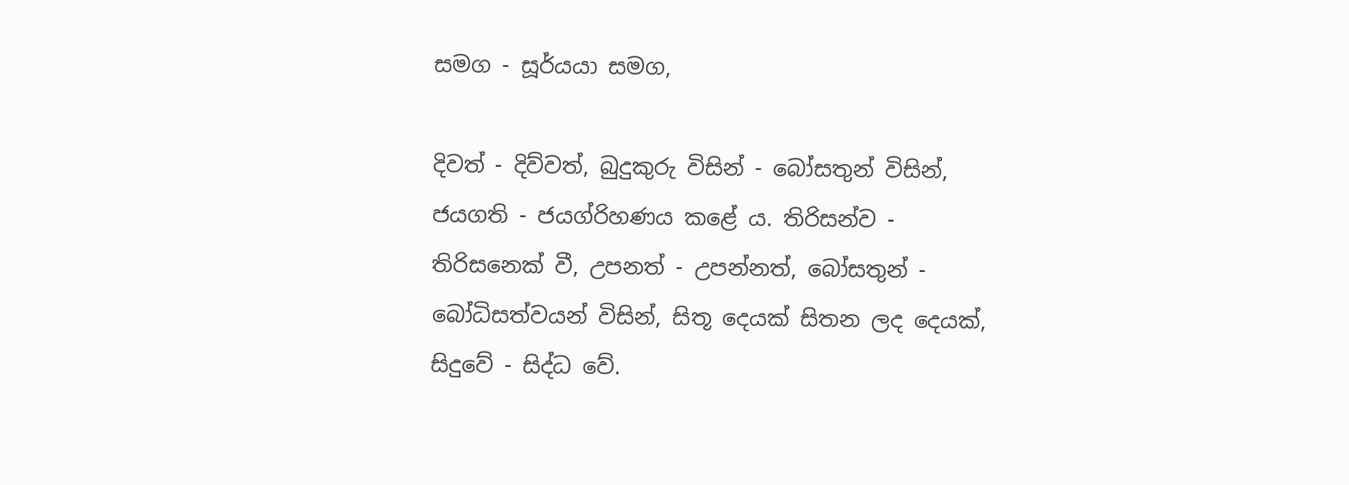සමග - සූර්යයා සමග,

දිවත් - දිව්වත්, බුදුකුරු විසින් - බෝසතුන් විසින්, ජයගති - ජයග්රිහණය කළේ ය. තිරිසන්ව - තිරිසනෙක් වී, උපනත් - උපන්නත්, බෝසතුන් - බෝධිසත්වයන් විසින්, සිතූ දෙයක් සිතන ලද දෙයක්, සිදුවේ - සිද්ධ ‍වේ.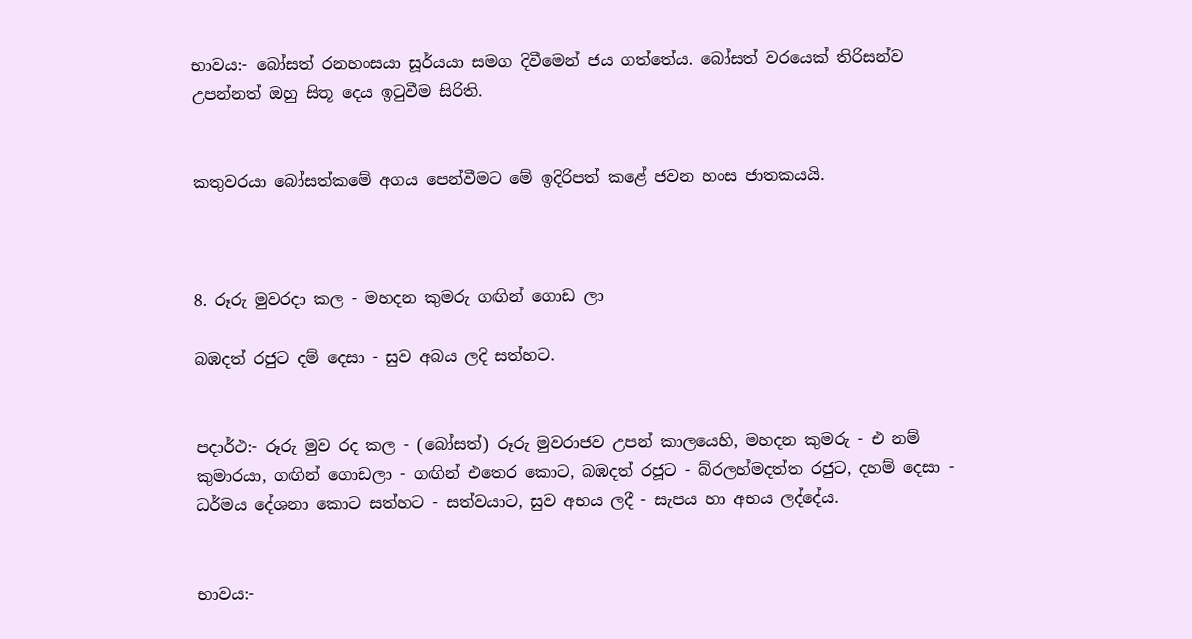භාවය:- බෝසත් රනහංසයා සූර්යයා සමග දිවීමෙන් ජය ගත්තේය. බෝසත් වරයෙක් තිරිසන්ව උපන්නත් ඔහු සිතූ දෙය ඉටුවීම සිරිති.


කතුවරයා බෝසත්කමේ අගය පෙන්වීමට මේ ඉදිරිපත් කළේ ජවන හංස ජාතකයයි.



8. රූරු මුවරදා කල - මහදන කුමරු ගඟින් ගොඩ ලා

බඹදත් රජුට දම් දෙසා - සුව අබය ලදි සත්හට.


පදාර්ථ:- රූරු මුව රද කල - (බෝසත්) රූරු මුවරාජව උපන් කාලයෙහි, මහදන කුමරු - එ නම් කුමාරයා, ගඟින් ගොඩලා - ගඟින් එතෙර කොට, බඹදත් රජූට - බ්රලහ්මදත්ත රජුට, දහම් දෙසා - ධර්මය දේශනා කොට සත්හට - සත්වයාට, සුව අභය ලදී - සැපය හා අභය ලද්දේය.


භාවය:-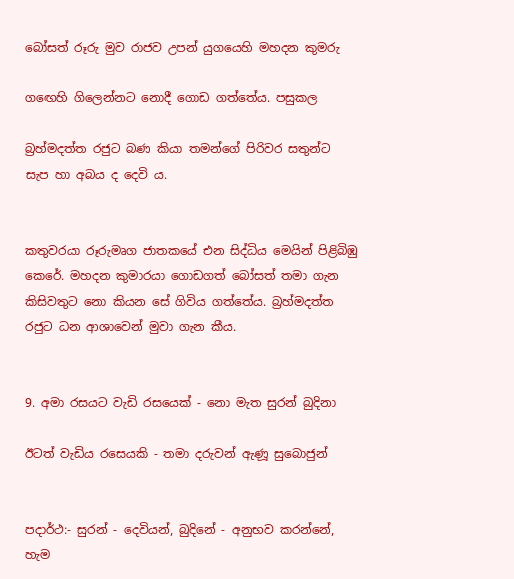බෝසත් රූරු මුව රාජව උපන් යුගයෙහි මහදන කුමරු

ගඟෙහි ගිලෙන්නට නොදී ගොඩ ගත්තේය. පසුකල

බ්‍රහ්මදත්ත රජුට බණ කියා තමන්ගේ පිරිවර සතුන්ට සැප හා අබය ද දෙවි ය.


කතුවරයා රූරුමෘග ජාතකයේ එන සිද්ධිය මෙයින් පිළිබිඹු කෙරේ. මහදන කුමාරයා ගොඩගත් බෝසත් තමා ගැන කිසිවතුට නො කියන සේ ගිවිය ගත්තේය. බ්‍රහ්මදත්ත රජුට ධන ආශාවෙන් මුවා ගැන කීය.


9. අමා රසයට වැඩි රසයෙක් - නො මැත සුරන් බුදිනා

ඊටත් වැඩිය රසෙයකි - තමා දරුවන් ඇණූ සුබොජුන්


පදාර්ථ:- සුරන් - දෙවියන්, බුදිනේ - අනුභව කරන්නේ, හැම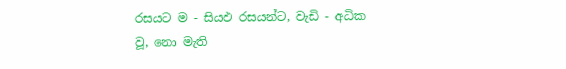රසයට ම - සියඵ රසයන්ට, වැඩි - අධික වූ, නො මැති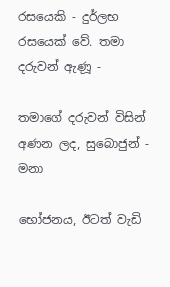රසයෙකි - දුර්ලභ රසයෙක් වේ. තමා දරුවන් ඇණූ -

තමාගේ දරුවන් විසින් අණන ලද, සුබොජුන් - මනා

භෝජනය, ඊටත් වැඩි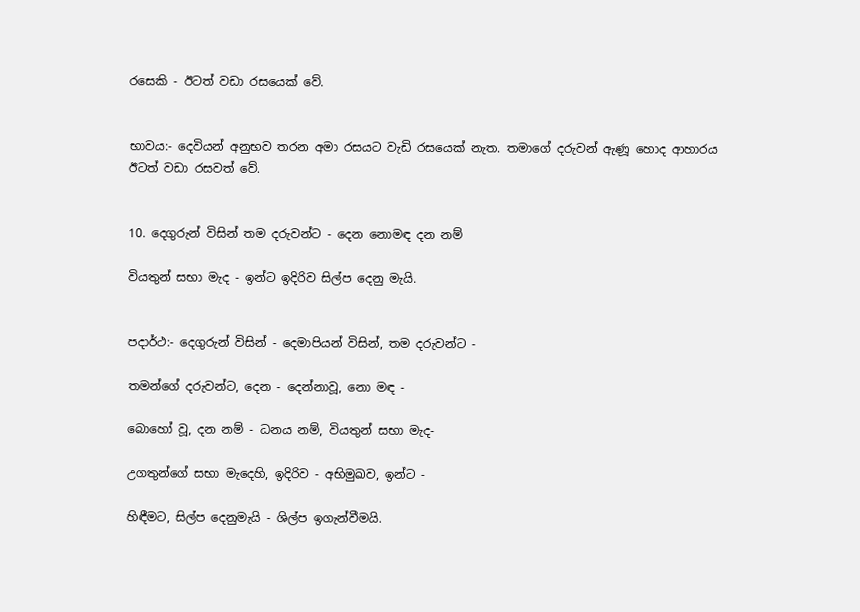රසෙකි - ඊටත් වඩා රසයෙක් වේ.


භාවය:- දෙවියන් අනුභව තරන අමා රසයට වැඩි රසයෙක් නැත. තමාගේ දරුවන් ඇණූ හොද ආහාරය ඊටත් වඩා රසවත් වේ.


10. දෙගුරුන් විසින් තම දරුවන්ට - දෙන නොමඳ දන නම්

වියතුන් සභා මැද - ඉන්ට ඉදිරිව සිල්ප දෙනු මැයි.


පදාර්ථ:- දෙගුරුන් විසින් - දෙමාපියන් විසින්, තම දරුවන්ට -

තමන්ගේ දරුවන්ට, දෙන - දෙන්නාවූ, නො මඳ -

බොහෝ වූ, දන නම් - ධනය නම්, වියතුන් සභා මැද-

උගතුන්ගේ සභා මැදෙහි, ඉදිරිව - අභිමුඛව, ඉන්ට -

හිඳීමට, සිල්ප දෙනුමැයි - ශිල්ප ඉගැන්වීමයි.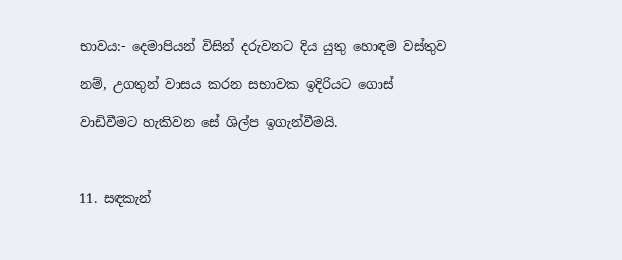භාවය:- දෙමාපියන් විසින් දරුවනට දිය යුතු හොඳම වස්තුව

නම්, උගතුන් වාසය කරන සභාවක ඉදිරියට ගොස්

වාඩිවීමට හැකිවන සේ ශිල්ප ඉගැන්වීමයි.



11. සඳකැන්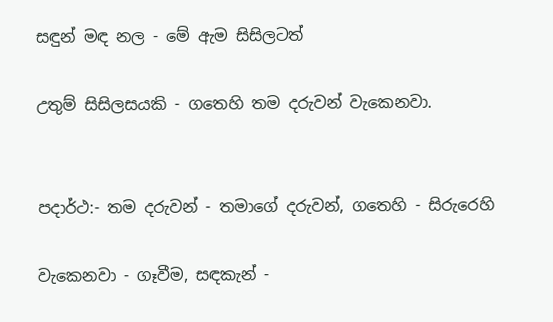සඳුන් මඳ නල - මේ ඇම සිසිලටත්

උතුම් සිසිලසයකි - ගතෙහි තම දරුවන් වැකෙනවා.


පදාර්ථ:- තම දරුවන් - තමාගේ දරුවන්, ගතෙහි - සිරුරෙහි

වැකෙනවා - ගෑවීම, සඳකැන් -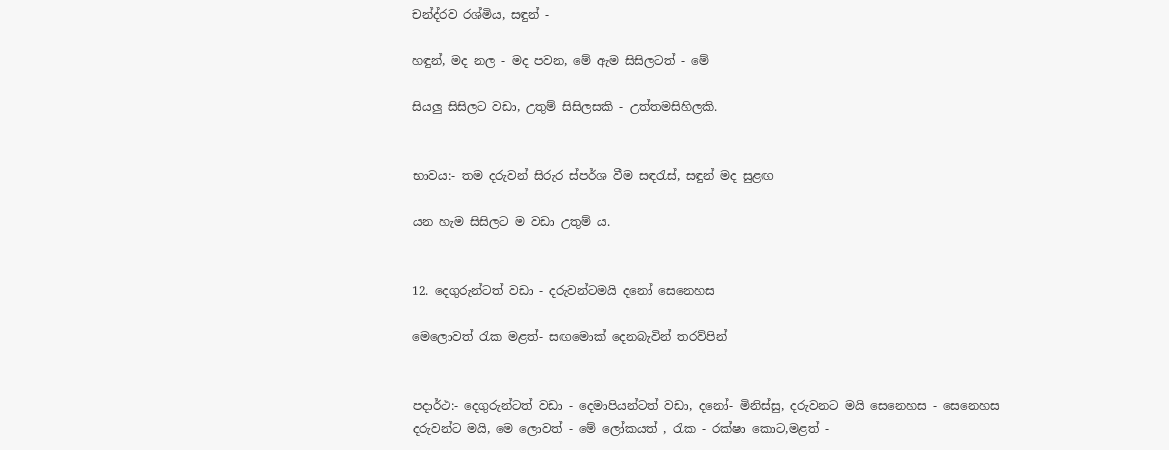චන්ද්රව රශ්මිය, සඳුන් -

හඳුන්, මද නල - මද පවන, මේ ඇම සිසිලටත් - මේ

සියලු සිසිලට වඩා, උතුම් සිසිලසකි - උත්තමසිහිලකි.


භාවය:- තම දරුවන් සිරුර ස්පර්ශ වීම සඳරැස්, සඳුන් මද සුළඟ

යන හැම සිසිලට ම වඩා උතුම් ය.


12. දෙගුරුන්ටත් වඩා - දරුවන්ටමයි දනෝ සෙනෙහස

මෙලොවත් රැක මළත්- සඟමොක් දෙනබැවින් තරව්පින්


පදාර්ථ:- දෙගුරුන්ටත් වඩා - දෙමාපියන්ටත් වඩා, දනෝ- මිනිස්සු, දරුවනට මයි සෙනෙහස - සෙනෙහස දරුවන්ට මයි, මෙ ලොවත් - මේ ලෝකයත් , රැක - රක්ෂා කොට,මළත් -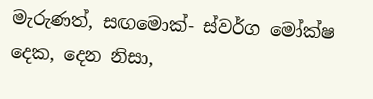මැරුණත්, සඟමොක්- ස්වර්ග මෝක්ෂ දෙක, දෙන නිසා,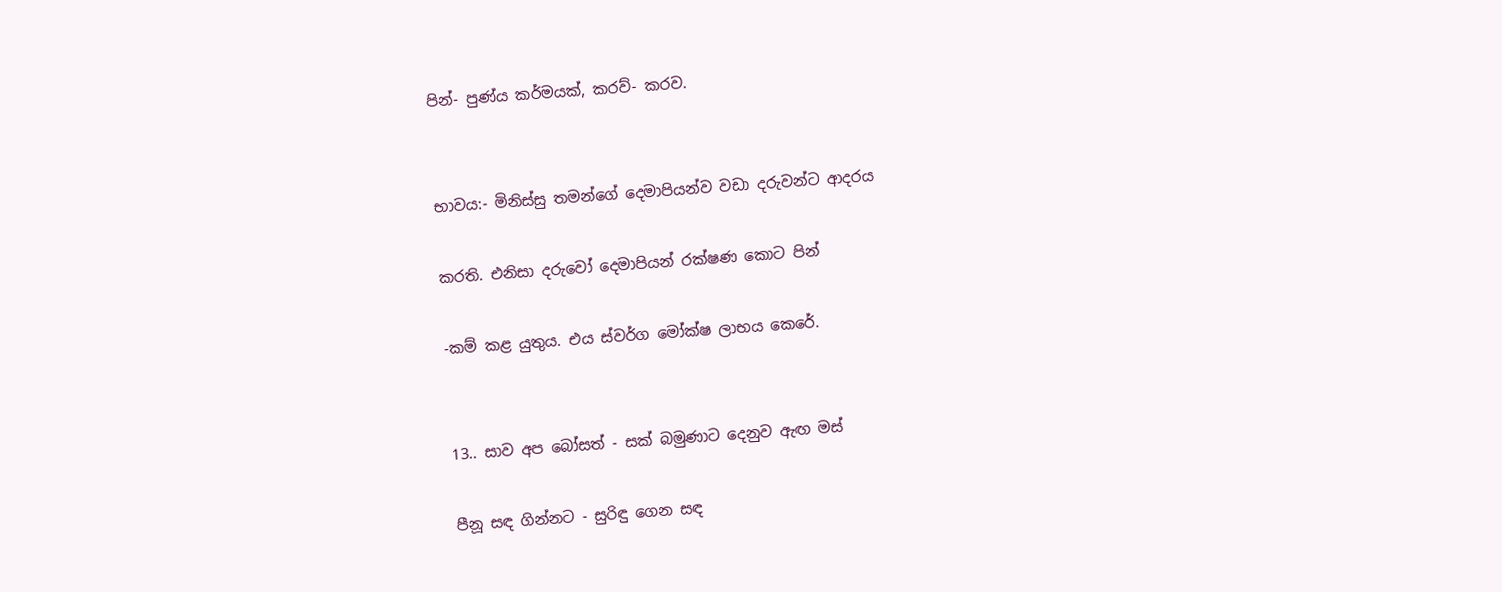පින්- පුණ්ය කර්මයක්, කරව්- කරව.


භාවය:- මිනිස්සු තමන්ගේ දෙමාපියන්ව වඩා දරුවන්ට ආදරය

කරති. එනිසා දරුවෝ දෙමාපියන් රක්ෂණ කොට පින්

-කම් කළ යුතුය. එය ස්වර්ග මෝක්ෂ ලාභය කෙරේ.


13.. සාව අප බෝසත් - සක් බමුණාට දෙනුව ඇඟ මස්

පීනූ සඳ ගින්නට - සුරිඳු ගෙන සඳ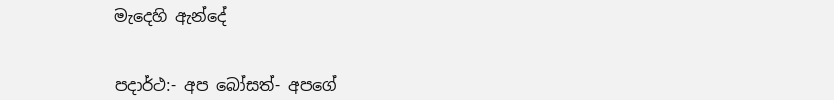මැදෙහි ඇන්දේ


පදාර්ථ:- අප බෝසත්- අපගේ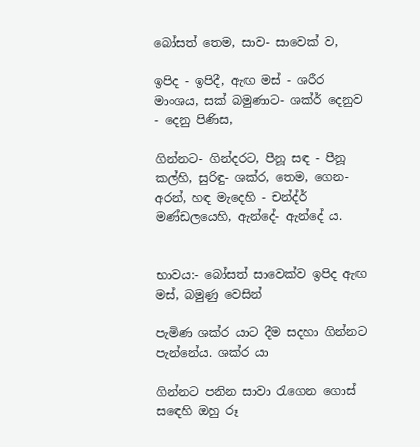බෝසත් තෙම, සාව- සාවෙක් ව,

ඉපිද - ඉපිදී, ඇඟ මස් - ශරීර මාංශය, සක් බමුණාට- ශක්ර් දෙනුව - දෙනු පිණිස,

ගින්නට- ගින්දරට, පීනූ සඳ - පීනූ කල්හි, සුරිඳු- ශක්ර, තෙම, ගෙන- අරන්, හඳ මැදෙහි - චන්ද්ර් මණ්ඩලයෙහි, ඇන්දේ- ඇන්දේ ය.


භාවය:- බෝසත් සාවෙක්ව ඉපිද ඇඟ මස්, බමුණු වෙසින්

පැමිණ ශක්ර යාට දීම සදහා ගින්නට පැන්නේය. ශක්ර යා

ගින්නට පනින සාවා රැගෙන ගොස් ස‍ඳෙහි ඔහු රූ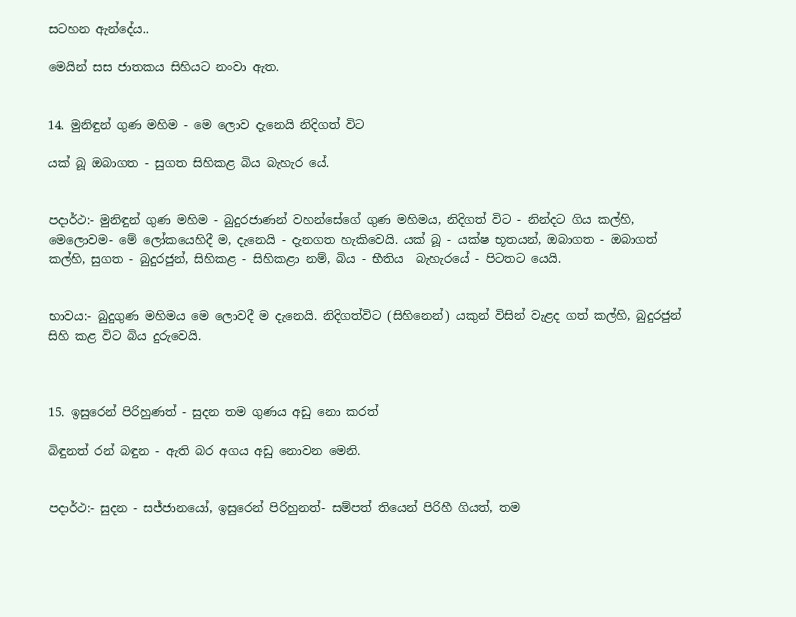සටහන ඇන්දේය..

මෙයින් සස ජාතකය සිහියට නංවා ඇත.


14. මුනිඳුන් ගුණ මහිම - මෙ ලොව දැනෙයි නිදිගත් විට

යක් බූ ඔබාගත - සුගත සිහිකළ බිය බැහැර යේ.


පදාර්ථ:- මුනිඳුන් ගුණ මහිම - බුදුරජාණන් වහන්සේගේ ගුණ මහිමය, නිදිගත් විට - නින්දට ගිය කල්හි, මෙලොවම- මේ ලෝකයෙහිදී ම, දැනෙයි - දැනගත හැකිවෙයි. යක් බූ - යක්ෂ භූතයන්, ඔබාගත - ඔබාගත් කල්හි, සුගත - බුදුරජුන්, සිහිකළ - සිහිකළා නම්, බිය - භීතිය ‍ බැහැරයේ - පිටතට යෙයි.


භාවය:- බුදුගුණ මහිමය මෙ ලොවදී ම දැනෙයි. නිදිගත්විට (සිහිනෙන්) යකුන් විසින් වැළද ගත් කල්හි, බුදුරජුන් සිහි කළ විට බිය දුරුවෙයි.



15. ඉසුරෙන් පිරිහුණත් - සුදන තම ගුණය අඩු නො කරත්

බිඳුනත් රන් බඳුන - ඇති බර අගය අඩු නොවන මෙනි.


පදාර්ථ:- සුදන - සජ්ජානයෝ, ඉසුරෙන් පිරිහුනත්- සම්පත් තියෙන් පිරිහී ගියත්, තම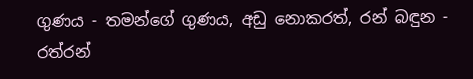ගුණය - තමන්ගේ ගුණය, අඩු නොකරත්, රන් බඳුන - රත්රන්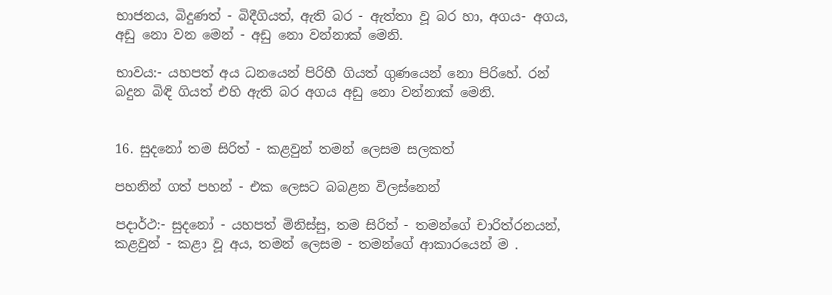භාජනය, බිදුණත් - බිදීගියත්, ඇති බර - ඇත්තා වූ බර හා, අගය- අගය, අඩු නො වන මෙන් - අඩු නො වන්නාක් මෙනි.

භාවය:- යහපත් අය ධනයෙන් පිරිහී ගියත් ගුණයෙන් නො පිරිහේ. රන් බදුන බිඳි ගියත් එහි ඇති බර අගය අඩු නො වන්නාක් මෙනි.


16. සුදනෝ තම සිරිත් - කළවුන් තමන් ලෙසම සලකත්

පහනින් ගත් පහන් - එක ලෙසට බබළන විලස්නෙන්

පදාර්ථ:- සුදනෝ - යහපත් මිනිස්සු, තම සිරිත් - තමන්ගේ චාරිත්රනයන්, කළවුන් - කළා වූ අය, තමන් ලෙසම - තමන්ගේ ආකාරයෙන් ම .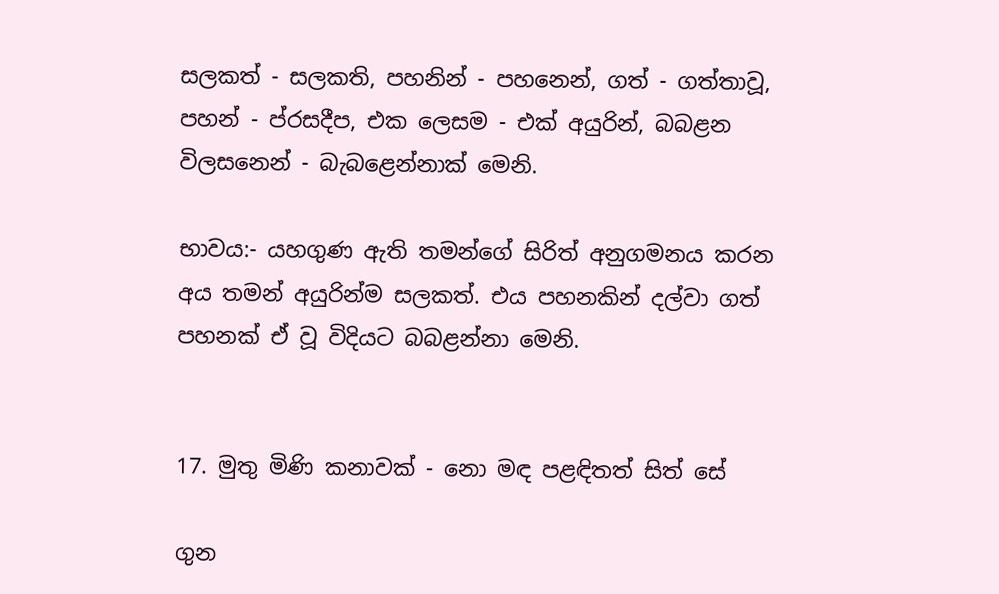සලකත් - සලකති, පහනින් - පහනෙන්, ගත් - ගත්තාවූ, පහන් - ප්රසදීප, එක ලෙසම - එක් අයුරින්, බබළන විලසනෙන් - බැබළෙන්නාක් මෙනි.

භාවය:- යහගුණ ඇති තමන්ගේ සිරිත් අනුගමනය කරන අය තමන් අයුරින්ම සලකත්. එය පහනකින් දල්වා ගත් පහනක් ඒ වූ විදියට බබළන්නා මෙනි.


17. මුතු මිණි කනාවක් - නො මඳ පළඳිතත් සිත් සේ

ගුන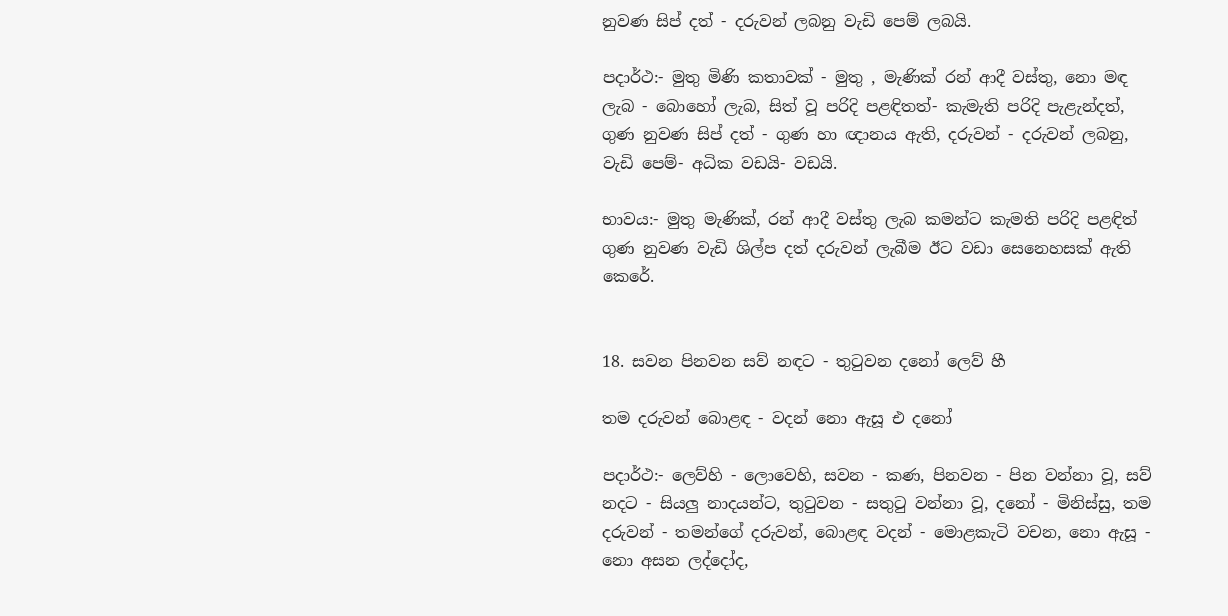නුවණ සිප් දත් - දරුවන් ලබනු වැඩි පෙම් ලබයි.

පදාර්ථ:- මුතු මිණි කතාවක් - මුතු , මැණික් රන් ආදී වස්තු, නො මඳ ලැබ - බොහෝ ලැබ, සිත් වූ පරිදි පළඳිතත්- කැමැති පරිදි පැළැන්දත්, ගුණ නුවණ සිප් දත් - ගුණ හා ඥානය ඇති, දරුවන් - දරුවන් ලබනු, වැඩි පෙම්- අධික වඩයි- වඩයි.

භාවය:- මුතු මැණික්, රන් ආදී වස්තු ලැබ කමන්ට කැමති පරිදි පළඳිත් ගුණ නුවණ වැඩි ශිල්ප දත් දරුවන් ලැබීම ඊට වඩා සෙනෙහසක් ඇති කෙරේ.


18. සවන පිනවන සව් නඳට - තුටුවන දනෝ ලෙව් හී

තම දරුවන් බොළඳ - වදන් නො ඇසූ එ දනෝ

පදාර්ථ:- ලෙව්හි - ලොවෙහි, සවන - කණ, පිනවන - පින වන්නා වූ, සව් නදට - සියලු නාදයන්ට, තුටුවන - සතුටු වන්නා වූ, දනෝ - මිනිස්සු, තම දරුවන් - තමන්ගේ දරුවන්, බොළඳ වදන් - මොළකැටි වචන, නො ඇසූ - නො අසන ලද්දෝද,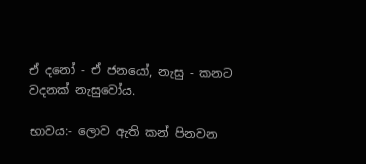ඒ දනෝ - ඒ ජනයෝ, නැසු - කනට වදනක් නැසුවෝය.

භාවය:- ලොව ඇති කන් පිනවන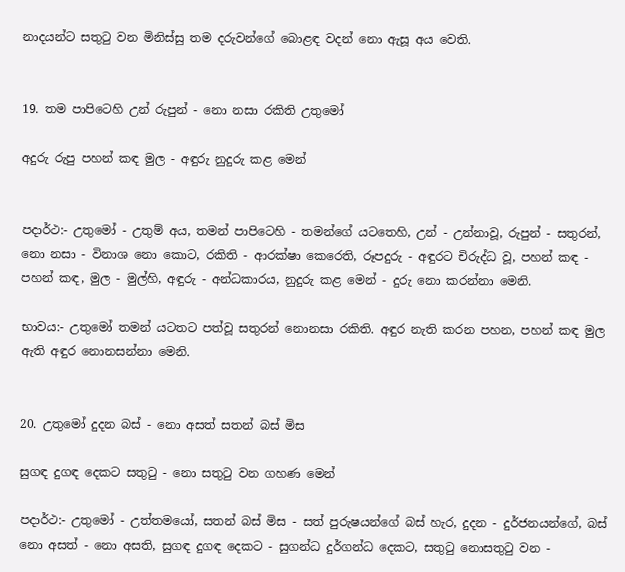නාදයන්ට සතුටු වන මිනිස්සු තම දරුවන්ගේ බොළඳ වදන් නො ඇසූ අය වෙති.


19. තම පාපිටෙහි උන් රුපුන් - නො නසා රකිති උතුමෝ

අදුරු රුපු පහන් කඳ මුල - අඳුරු නුදුරු කළ මෙන්


පදාර්ථ:- උතුමෝ - උතුම් අය, තමන් පාපිටෙහි - තමන්ගේ යටතෙහි, උන් - උන්නාවූ, රුපුන් - සතුරන්, නො නසා - විනාශ නො කොට, රකිති - ආරක්ෂා කෙරෙති, රූපදුරු - අඳුරට චිරුද්ධ වූ, පහන් කඳ - පහන් කඳ, මුල - මුල්හි, අඳුරු - අන්ධකාරය, නුදුරු කළ මෙන් - දුරු නො කරන්නා මෙනි.

භාවය:- උතුමෝ තමන් යටතට පත්වූ සතුරන් නොනසා රකිති. අඳුර නැති කරන පහන, පහන් කඳ මුල ඇති අඳුර නොනසන්නා මෙනි.


20. උතුමෝ දුදන බස් - නො අසත් සතන් බස් මිස

සුගඳ දුගඳ දෙකට සතුටු - නො සතුටු වන ගහණ මෙන්

පදාර්ථ:- උතුමෝ - උත්තමයෝ, සතන් බස් මිස - සත් පුරුෂයන්ගේ බස් හැර, දුදන - දුර්ජනයන්ගේ, බස් නො අසත් - නො අසති, සුගඳ දුගඳ දෙකට - සුගන්ධ දුර්ගන්ධ දෙකට, සතුටු නොසතුටු වන -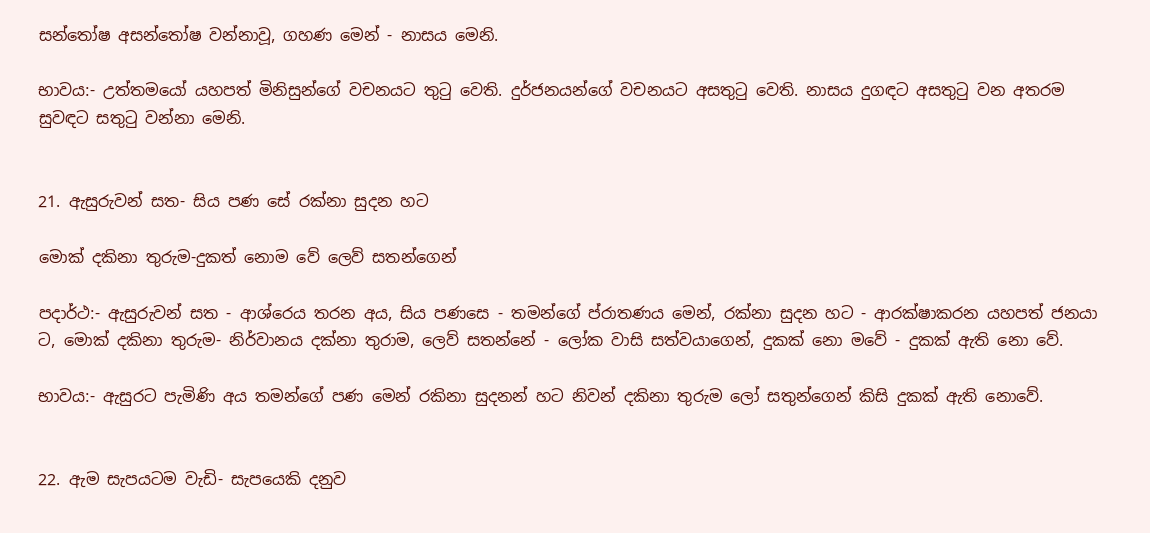සන්තෝෂ අසන්තෝෂ වන්නාවූ, ගහණ මෙන් - නාසය මෙනි.

භාවය:- උත්තමයෝ යහපත් මිනිසුන්ගේ වචනයට තුටු වෙති. දුර්ජනයන්ගේ වචනයට අසතුටු වෙති. නාසය දුගඳට අසතුටු වන අතරම සුවඳට සතුටු වන්නා මෙනි.


21. ඇසුරුවන් සත- සිය පණ සේ රක්නා සුදන හට

මොක් දකිනා තුරුම-දුකත් නොම වේ ලෙව් සතන්ගෙන්

පදාර්ථ:- ඇසුරුවන් සත - ආශ්රෙය තරන අය, සිය පණසෙ - තමන්ගේ ප්රාතණය මෙන්, රක්නා සුදන හට - ආරක්ෂාකරන යහපත් ජනයා ට, මොක් දකිනා තුරුම- නිර්වානය දක්නා තුරාම, ලෙව් සතන්නේ - ලෝක වාසි සත්වයාගෙන්, දුකක් නො මවේ - දුකක් ඇති නො වේ.

භාවය:- ඇසුරට පැමිණි අය තමන්ගේ පණ මෙන් රකිනා සුදනන් හට නිවන් දකිනා තුරුම ලෝ සතුන්ගෙන් කිසි දුකක් ඇති නොවේ.


22. ඇම සැපයටම වැඩි- සැපයෙකි දනුව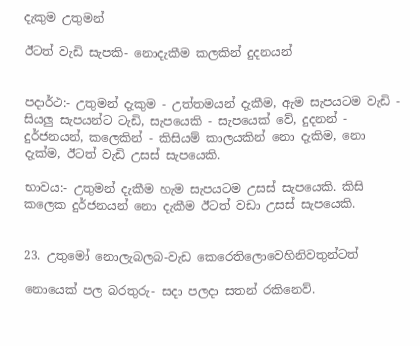දැකුම උතුමන්

ඊටත් වැඩි සැපකි- නොදැකීම කලකින් දුදනයන්


පදාර්ථ:- උතුමන් දැකුම - උත්තමයන් දැකීම, ඇම සැපයටම වැඩි - සියලු සැපයන්ට ටැඩි, සැපයෙකි - සැපයෙක් වේ, දුදනන් - දුර්ජනයන්, කලෙකින් - කිසියම් කාලයකින් නො දැකිම, නො දැක්ම, ඊටත් වැඩි උසස් සැපයෙකි.

භාවය:- උතුමන් දැකීම හැම සැපයටම උසස් සැපයෙකි. කිසි කලෙක දුර්ජනයන් නො දැකීම ඊටත් වඩා උසස් සැපයෙකි.


23. උතුමෝ නොලැබලබ-වැඩ කෙරෙතිලොවෙහිනිවතුන්ටත්

නොයෙක් පල බරතුරු- සදා පලදා සතන් රකිනෙව්.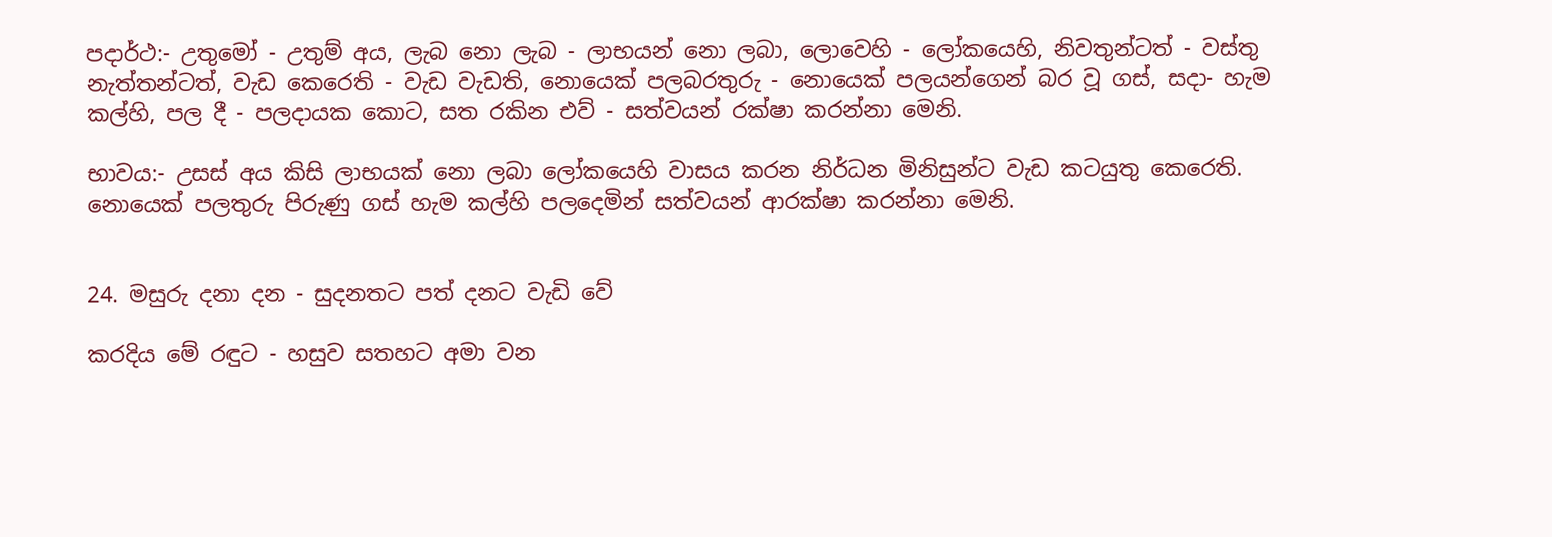පදාර්ථ:- උතුමෝ - උතුම් අය, ලැබ නො ලැබ - ලාභයන් නො ලබා, ලොවෙහි - ලෝකයෙහි, නිවතුන්ටත් - වස්තු නැත්තන්ටත්, වැඩ කෙරෙති - වැඩ වැඩති, නොයෙක් පලබරතුරු - නොයෙක් පලයන්ගෙන් බර වූ ගස්, සදා- හැම කල්හි, පල දී - පලදායක කොට, සත රකින එව් - සත්වයන් රක්ෂා කරන්නා මෙනි.

භාවය:- උසස් අය කිසි ලාභයක් නො ලබා ලෝකයෙහි වාසය කරන නිර්ධන මිනිසුන්ට වැඩ කටයුතු කෙරෙති. නොයෙක් පලතුරු පිරුණු ගස් හැම කල්හි පලදෙමින් සත්වයන් ආරක්ෂා කරන්නා මෙනි.


24. මසුරු දනා දන - සුදනතට පත් දනට වැඩි වේ

කරදිය මේ රඳුට - හසුව සතහට අමා වන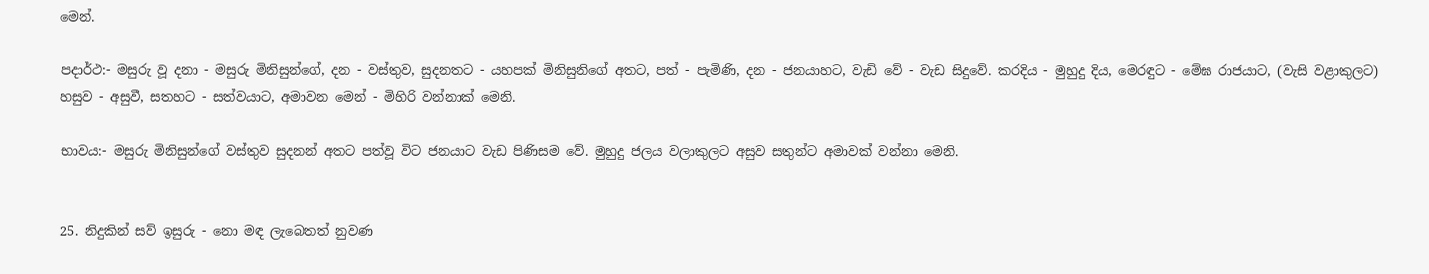මෙන්.

පදාර්ථ:- මසුරු වූ දනා - මසුරු මිනිසුන්ගේ, දන - වස්තුව, සුදනතට - යහපක් මිනිසුනිගේ අතට, පත් - පැමිණි, දන - ජනයාහට, වැඩි වේ - වැඩ සිදුවේ. කරදිය - මුහුදු දිය, මෙරඳුට - මේඝ රාජයාට, (වැසි වළාකුලට) හසුව - අසුවී, සතහට - සත්වයාට, අමාවන මෙන් - මිහිරි වන්නාක් මෙනි.

භාවය:- මසුරු මිනිසුන්ගේ වස්තුව සුදනන් අතට පත්වූ විට ජනයාට වැඩ පිණිසම වේ. මුහුදු ජලය වලාකුලට අසුව සතුන්ට අමාවක් වන්නා මෙනි.


25. නිදුකින් සව් ඉසුරු - නො මඳ ලැබෙතත් නුවණ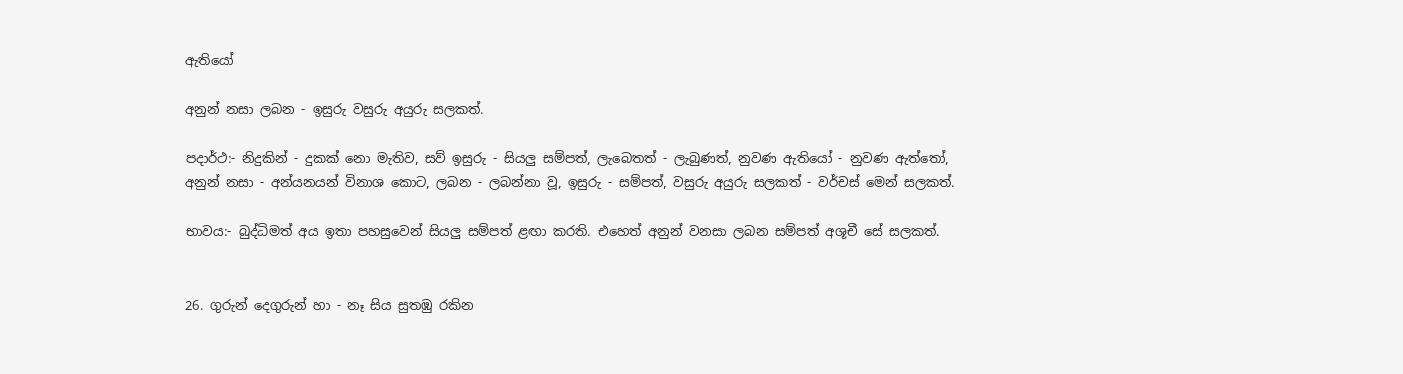ඇතියෝ

අනුන් නසා ලබන - ඉසුරු වසුරු අයුරු සලකත්.

පදාර්ථ:- නිදුකින් - දුකක් නො මැතිව, සව් ඉසුරු - සියලු සම්පත්, ලැබෙතත් - ලැබුණත්, නුවණ ඇතියෝ - නුවණ ඇත්තෝ, අනුන් නසා - අන්යනයන් විනාශ කොට, ලබන - ලබන්නා වූ, ඉසුරු - සම්පත්, වසුරු අයුරු සලකත් - වර්චස් මෙන් සලකත්.

භාවය:- බුද්ධිමත් අය ඉතා පහසුවෙන් සියලු සම්පත් ළඟා කරති. එහෙත් අනුන් වනසා ලබන සම්පත් අශූචී සේ සලකත්.


26. ගුරුන් දෙගුරුන් හා - නෑ සිය සුතඹු රකින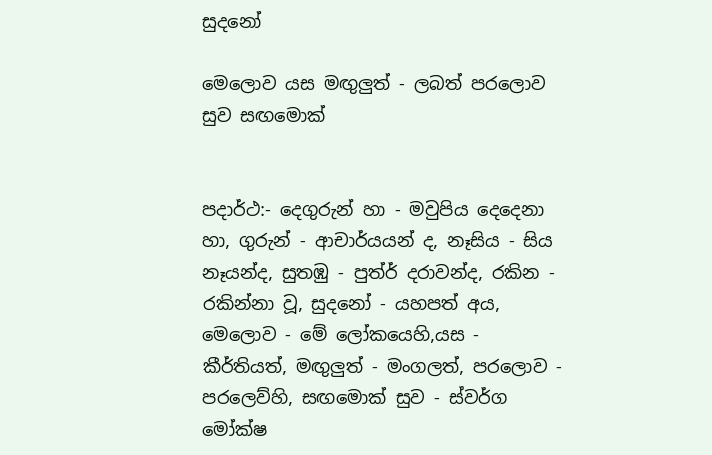සුදනෝ

මෙලොව යස මඟුලුත් - ලබත් පරලොව සුව සඟමොක්


පදාර්ථ:- දෙගුරුන් හා - මවුපිය දෙදෙනා හා, ගුරුන් - ආචාර්යයන් ද, නෑසිය - සිය නෑයන්ද, සුතඹු - පුත්ර් දරාවන්ද, රකින - රකින්නා වූ, සුදනෝ - යහපත් අය, මෙලොව - මේ ලෝකයෙහි,යස - කීර්තියත්, මඟුලුත් - මංගලත්, පරලොව - පරලෙව්හි, සඟමොක් සුව - ස්වර්ග මෝක්ෂ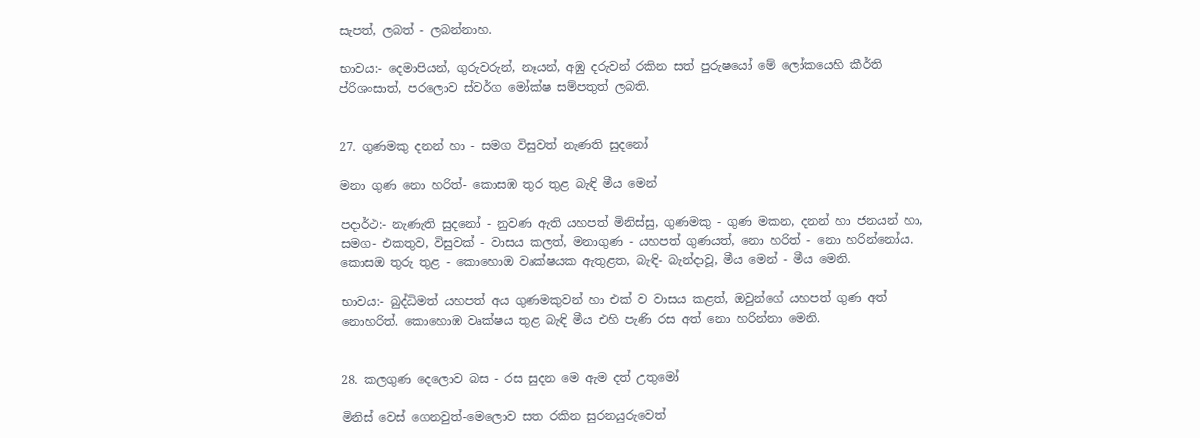සැපත්, ලබත් - ලබන්නාහ.

භාවය:- දෙමාපියන්, ගුරුවරුන්, නෑයන්, අඹු දරුවන් රකින සත් පුරුෂයෝ මේ ලෝකයෙහි කීර්ති ප්රිශංසාත්, පරලොව ස්වර්ග මෝක්ෂ සම්පතුත් ලබති.


27. ගුණමකු දනන් හා - සමග විසුවත් නැණති සුදනෝ

මනා ගුණ නො හරිත්- කොසඹ තුර තුළ බැඳි මීය මෙන්

පදාර්ථ:- නැණැති සුදනෝ - නුවණ ඇති යහපත් මිනිස්සු, ගුණමකු - ගුණ මකන, දනන් හා ජනයන් හා, සමග- එකතුව, විසුවක් - වාසය කලත්, මනාගුණ - යහපත් ගුණයත්, නො හරිත් - නො හරින්නෝය. කොසඔ තුරු තුළ - කොහොඔ වෘක්ෂයක ඇතුළත, බැඳි- බැන්දාවූ, මීය මෙන් - මීය මෙනි.

භාවය:- බුද්ධිමත් යහපත් අය ගුණමකුවන් හා එක් ව වාසය කළත්, ඔවුන්ගේ යහපත් ගුණ අත් නොහරිත්. කොහොඹ වෘක්ෂය තුළ බැඳි මීය එහි පැණි රස අත් නො හරින්නා මෙනි.


28. කලගුණ දෙලොව බස - රස සුදන මෙ ඇම දත් උතුමෝ

මිනිස් වෙස් ගෙනවුත්-මෙලොව සත රකින සුරනයුරුවෙත්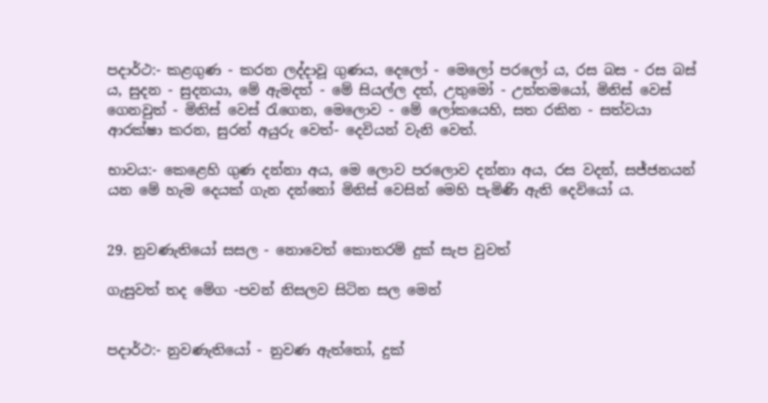පදාර්ථ:- කළගුණ - කරන ලද්දාවූ ගුණය, දෙලෝ - මෙලෝ පරලෝ ය, රස බස - රස බස් ය, සුදන - සුදනයා, මේ ඇමදත් - මේ සියල්ල දත්, උතුමෝ - උත්තමයෝ, මිනිස් වෙස් ගෙනවුත් - මිනිස් වෙස් රැගෙන, මෙලොව - මේ ලෝකයෙහි, සත රකින - සත්වයා ආරක්ෂා කරන, සුරන් අයුරු වෙත්- දෙවියන් වැනි වෙත්.

භාවය:- කෙළෙහි ගුණ දන්නා අය, මෙ ලොව පරලොව දන්නා අය, රස වදන්, සජ්ජනයන් යන මේ හැම දෙයක් ගැන දන්නෝ මිනිස් වෙසින් මෙහි පැමිණි ඇති දෙවියෝ ය.


29. නුවණැතියෝ සසල - නොවෙත් කොතරම් දුක් සැප වුවත්

ගැසුවත් තද මේග -පවන් නිසලව සිටින සල මෙන්


පදාර්ථ:- නුවණැතියෝ - නුවණ ඇත්තෝ, දුක්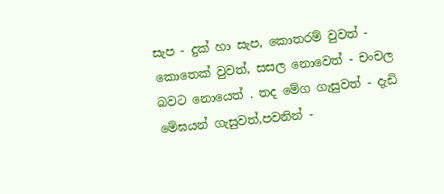සැප - දුක් හා සැප, කොතරම් වුවත් - කොතෙක් වුවත්, සසල නොවෙත් - චංචල බවට නොයෙත් . තද මේග ගැසුවත් - දැඩි මේඝයන් ගැසුවත්,පවනින් -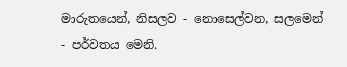මාරුතයෙන්, නිසලව - නොසෙල්වන, සලමෙන් - පර්වතය මෙනි.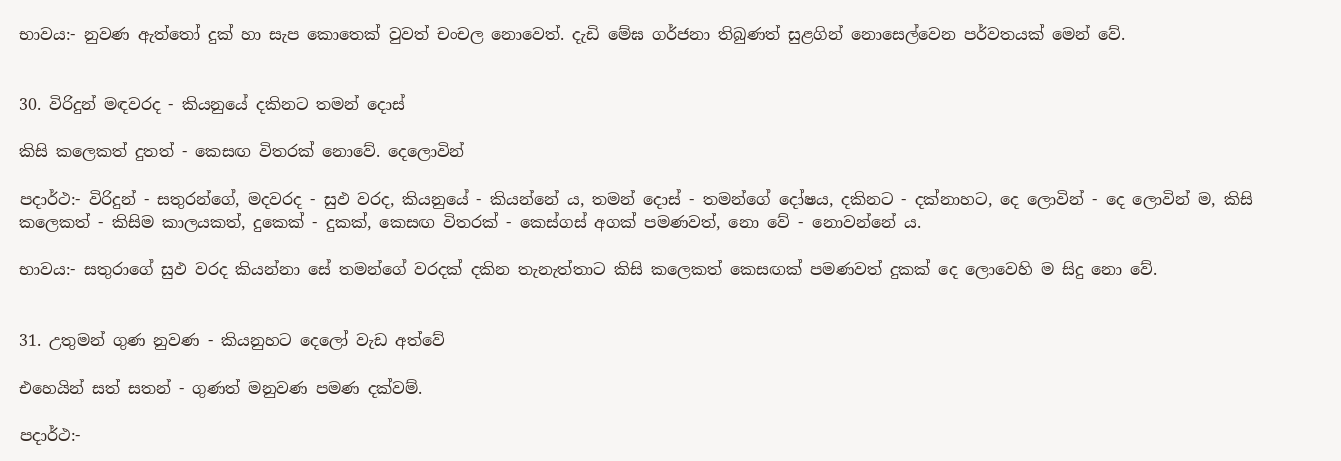භාවය:- නුවණ ඇත්තෝ දුක් හා සැප කොතෙක් වුවත් චංචල නොවෙත්. දැඩි මේඝ ගර්ජනා තිබුණත් සුළගින් නොසෙල්වෙන පර්වතයක් මෙන් වේ.


30. විරිදුන් මඳවරද - කියනුයේ දකිනට තමන් දොස්

කිසි කලෙකත් දුතත් - කෙසඟ විතරක් නොවේ. දෙලොවින්

පදාර්ථ:- විරිදුන් - සතුරන්ගේ, මදවරද - සුඵ වරද, කියනුයේ - කියන්නේ ය, තමන් දොස් - තමන්ගේ දෝෂය, දකිනට - දක්නාහට, දෙ ලොවින් - දෙ ලොවින් ම, කිසි කලෙකත් - කිසිම කාලයකත්, දුකෙක් - දුකක්, කෙසඟ විතරක් - කෙස්ගස් අගක් පමණවත්, නො වේ - නොවන්නේ ය.

භාවය:- සතුරාගේ සුඵ වරද කියන්නා සේ තමන්ගේ වරදක් දකින තැනැත්තාට කිසි කලෙකත් කෙසඟක් පමණවත් දුකක් දෙ ලොවෙහි ම සිදු නො වේ.


31. උතුමන් ගුණ නුවණ - කියනුහට දෙලෝ වැඩ අත්වේ

එහෙයින් සත් සතන් - ගුණත් මනුවණ පමණ දක්වම්.

පදාර්ථ:-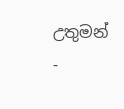උතුමන් -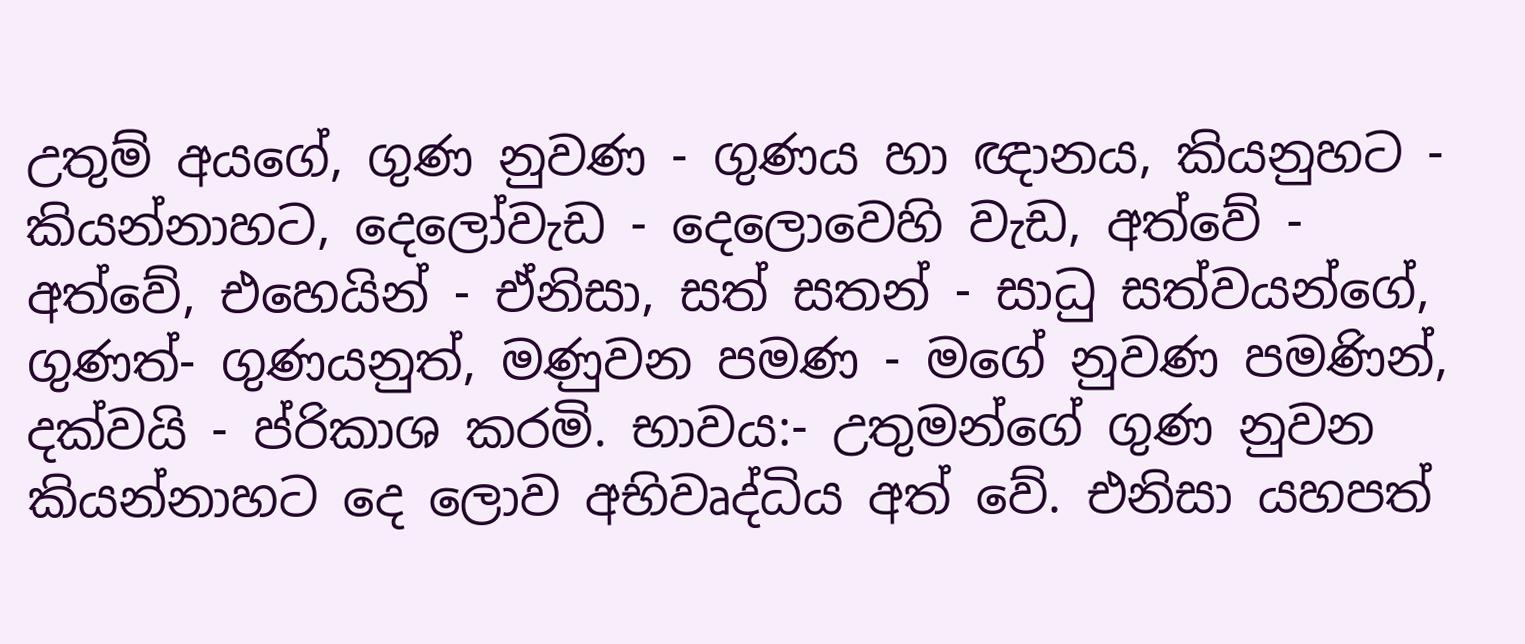උතුම් අයගේ, ගුණ නුවණ - ගුණය හා ඥානය, කියනුහට - කියන්නාහට, දෙලෝවැඩ - දෙලොවෙහි වැඩ, අත්වේ - අත්වේ, එහෙයින් - ඒනිසා, සත් සතන් - සාධු සත්වයන්ගේ, ගුණත්- ගුණයනුත්, මණුවන පමණ - මගේ නුවණ පමණින්, දක්වයි - ප්රිකාශ කරමි. භාවය:- උතුමන්ගේ ගුණ නුවන කියන්නාහට දෙ ලොව අභිවෘද්ධිය අත් වේ. එනිසා යහපත්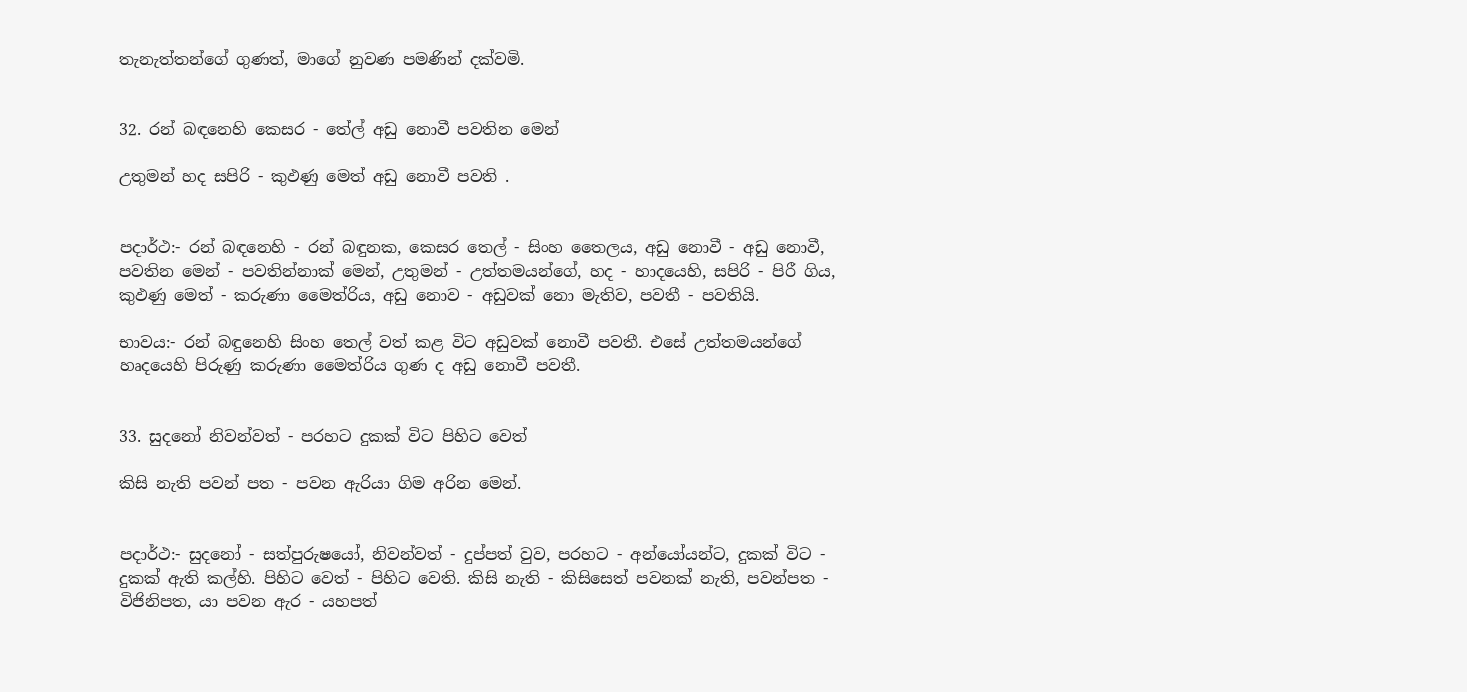තැනැත්තන්ගේ ගුණත්, මාගේ නුවණ පමණින් දක්වමි.


32. රන් බඳනෙහි කෙසර - තේල් අඩු නොවී පවතින මෙන්

උතුමන් හද සපිරි - කුඵණු මෙත් අඩු නොවී පවති .


පදාර්ථ:- රන් බඳනෙහි - රන් බඳුනක, කෙසර තෙල් - සිංහ තෛලය, අඩු නොවී - අඩු නොවී, පවතින මෙන් - පවතින්නාක් මෙන්, උතුමන් - උත්තමයන්ගේ, හද - හාදයෙහි, සපිරි - පිරී ගිය, කුඵණු මෙත් - කරුණා මෛත්රිය, අඩු නොව - අඩුවක් නො මැතිව, පවතී - පවතියි.

භාවය:- රන් බඳුනෙහි සිංහ තෙල් වත් කළ විට අඩුවක් නොවී පවතී. එසේ උත්තමයන්ගේ හෘදයෙහි පිරුණු කරුණා මෛත්රිය ගුණ ද අඩු නොවී පවතී.


33. සුදනෝ නිවන්වත් - පරහට දුකක් විට පිහිට වෙත්

කිසි නැති පවන් පත - පවන ඇරියා ගිම අරින මෙන්.


පදාර්ථ:- සුදනෝ - සත්පුරුෂයෝ, නිවන්වත් - දුප්පත් වුව, පරහට - අන්යෝයන්ට, දුකක් විට - දුකක් ඇති කල්හි. පිහිට වෙත් - පිහිට වෙති. කිසි නැති - කිසිසෙත් පවනක් නැති, පවන්පත - විජිනිපත, යා පවන ඇර - යහපත්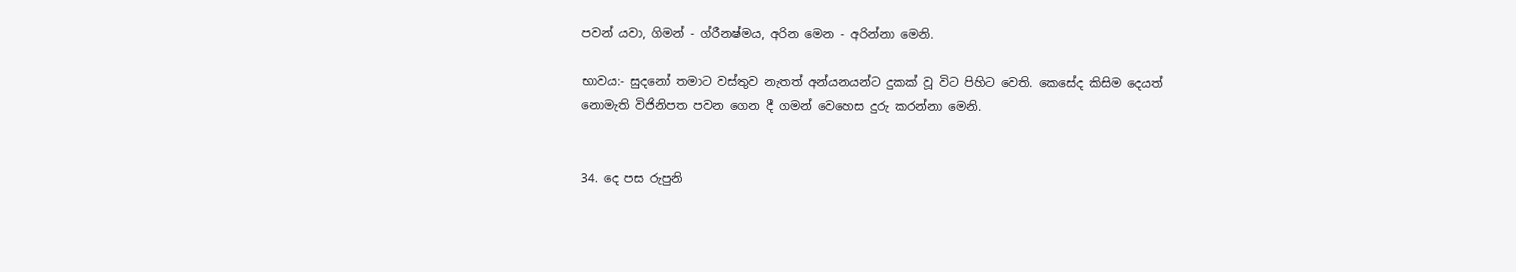පවන් යවා, ගිමන් - ග්රීනෂ්මය, අරින මෙන - අරින්නා මෙනි.

භාවය:- සුදනෝ තමාට වස්තුව නැතත් අන්යනයන්ට දුකක් වූ විට පිහිට වෙති. කෙසේද කිසිම දෙයත් නොමැති විජිනිපත පවන ගෙන දී ගමන් වෙහෙස දුරු කරන්නා මෙනි.


34. දෙ පස රුපුනි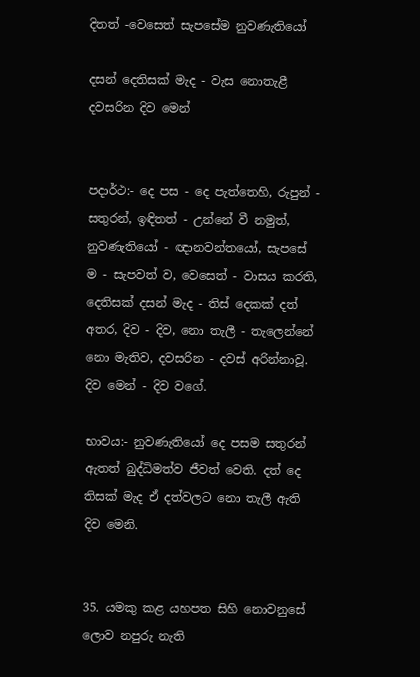දිතත් -වෙසෙත් සැපසේම නුවණැතියෝ

දසන් දෙතිසක් මැද - වැස නොතැළී දවසරින දිව මෙන්


පදාර්ථ:- දෙ පස - දෙ පැත්තෙහි, රුපුන් - සතුරන්, ඉඳිතත් - උන්නේ වී නමුත්, නුවණැතියෝ - ඥානවන්තයෝ, සැපසේ ම - සැපවත් ව, වෙසෙත් - වාසය කරති, දෙතිසක් දසන් මැද - තිස් දෙකක් දත් අතර, දිව - දිව, නො තැලී - තැලෙන්නේ නො මැතිව, දවසරින - දවස් අරින්නාවූ. දිව මෙන් - දිව වගේ.

භාවය:- නුවණැතියෝ දෙ පසම සතුරන් ඇතත් බුද්ධිමත්ව ජීවත් වෙති. දත් දෙ තිසක් මැද ඒ දත්වලට නො තැලී ඇති දිව මෙනි.


35. යමකු කළ යහපත සිහි නොවනුසේ ලොව නපුරු නැති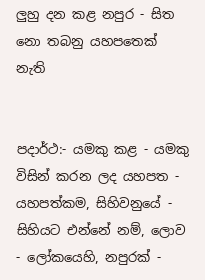ලුහු දන කළ නපුර - සිත නො තබනු යහපතෙක් නැති


පදාර්ථ:- යමකු කළ - යමකු විසින් කරන ලද යහපත - යහපත්කම, සිහිවනුයේ - සිහියට එන්නේ නම්, ලොව - ලෝකයෙහි, නපුරක් -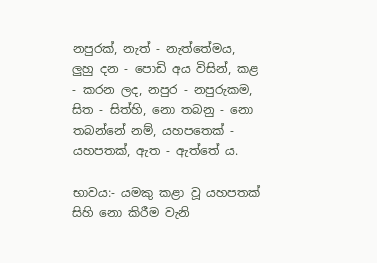නපුරක්, නැත් - නැත්තේමය, ලුහු දන - පොඩි අය විසින්, කළ - කරන ලද, නපුර - නපුරුකම, සිත - සිත්හි, නො තබනු - නො තබන්නේ නම්, යහපතෙක් - යහපතක්, ඇත - ඇත්තේ ය.

භාවය:- යමකු කළා වූ යහපතක් සිහි නො කිරීම වැනි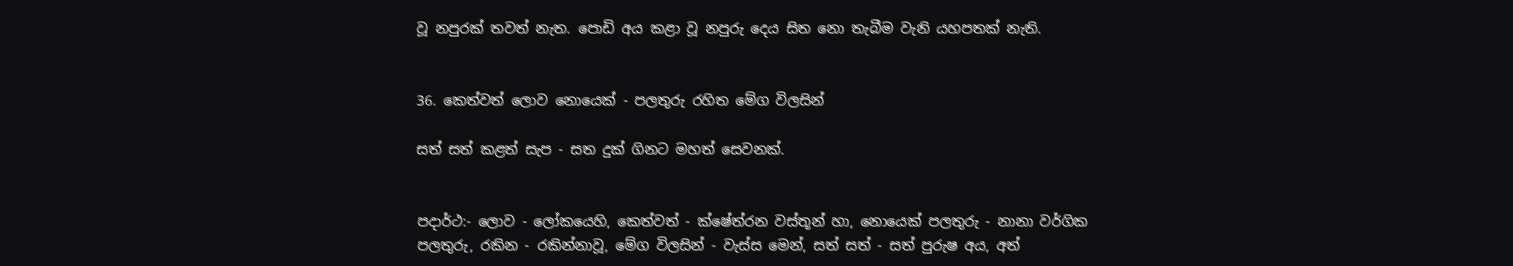වූ නපුරක් තවත් නැත. පොඩි අය කළා වූ නපුරු දෙය සිත නො තැබීම වැනි යහපතක් නැති.


36. කෙත්වත් ලොව නොයෙක් - පලතුරු රහිත මේග විලසින්

සත් සත් කළත් සැප - සත දුක් ගිනට මහත් සෙවනක්.


පදාර්ථ:- ලොව - ලෝකයෙහි, කෙත්වත් - ක්ෂේත්රන වස්තූන් හා, නොයෙක් පලතුරු - නානා වර්ගික පලතුරු, රකින - රකින්නාවූ, මේග විලසින් - වැස්ස මෙන්, සත් සත් - සත් පුරුෂ අය, අත්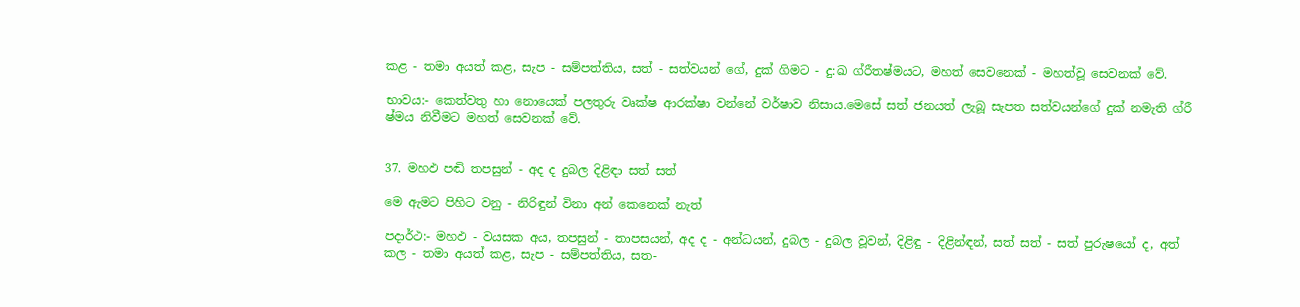කළ - තමා අයත් කළ, සැප - සම්පත්තිය, සත් - සත්වයන් ගේ, දුක් ගිමට - දු:ඛ ග්රීතෂ්මයට, මහත් සෙවනෙක් - මහත්වූ සෙවනක් වේ.

භාවය:- කෙත්වතු හා නොයෙක් පලතුරු වෘක්ෂ ආරක්ෂා වන්නේ වර්ෂාව නිසාය.මෙසේ සත් ජනයත් ලැබූ සැපත සත්වයන්ගේ දුක් නමැති ග්රී ෂ්මය නිවීමට මහත් සෙවනක් වේ.


37. මහඵ පඬි තපසුන් - අද ද දුබල දිළිඳා සත් සත්

මෙ ඇමට පිහිට වනු - නිරිඳුන් විනා අන් කෙනෙක් නැත්

පදාර්ථ:- මහඵ - වයසක අය, තපසුන් - තාපසයන්, අද ද - අන්ධයන්, දුබල - දුබල වූවන්, දිළිඳු - දිළින්ඳන්, සත් සත් - සත් පුරුෂයෝ ද, අත් කල - තමා අයත් කළ, සැප - සම්පත්තිය, සත-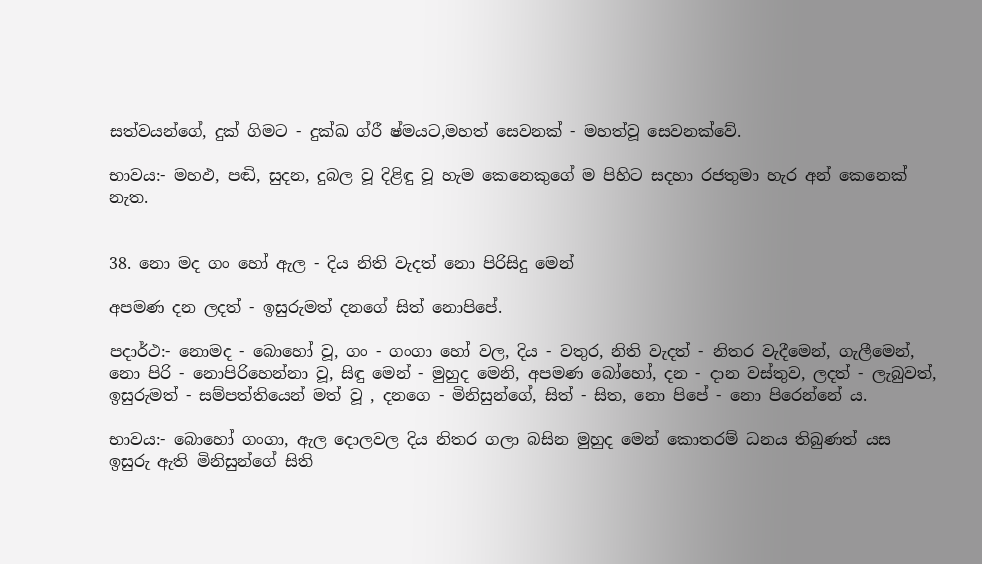සත්වයන්ගේ, දුක් ගිමට - දුක්ඛ ග්රී ෂ්මයට,මහත් සෙවනක් - මහත්වූ සෙවනක්වේ.

භාවය:- මහඵ, පඬි, සුදන, දුබල වූ දිළිඳු වූ හැම කෙනෙකුගේ ම පිහිට සදහා රජතුමා හැර අන් කෙනෙක් නැත.


38. නො මද ගං හෝ ඇල - දිය නිති වැදත් නො පිරිසිදු මෙන්

අපමණ දන ලදත් - ඉසුරුමත් දනගේ සිත් නොපිපේ.

පදාර්ථ:- නොමද - බොහෝ වූ, ගං - ගංගා හෝ වල, දිය - වතුර, නිති වැදත් - නිතර වැදීමෙන්, ගැලීමෙන්, නො පිරි - නොපිරිහෙන්නා වූ, සිඳු මෙන් - මුහුද මෙනි, අපමණ බෝහෝ, දන - දාන වස්තුව, ලදත් - ලැබුවත්, ඉසුරුමත් - සම්පත්තියෙන් මත් වූ , දනගෙ - මිනිසුන්ගේ, සිත් - සිත, නො පිපේ - නො පිරෙන්නේ ය.

භාවය:- බොහෝ ගංගා, ඇල දොලවල දිය නිතර ගලා බසින මුහුද මෙන් කොතරම් ධනය තිබුණත් යස ඉසුරු ඇති මිනිසුන්ගේ සිති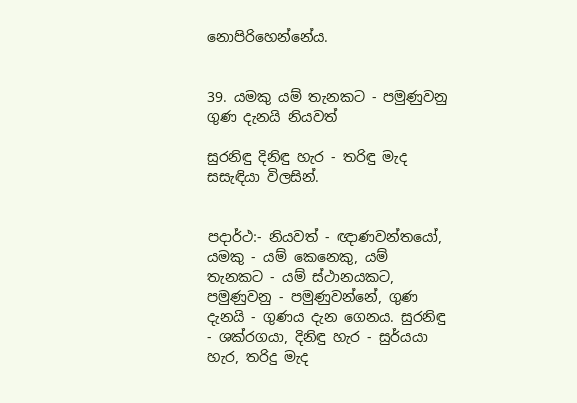නොපිරිහෙන්නේය.


39. යමකු යම් තැනකට - පමුණුවනු ගුණ දැනයි නියවත්

සුරනිඳු දිනිඳු හැර - තරිඳු මැද සසැඳියා විලසින්.


පදාර්ථ:- නියවත් - ඥාණවන්තයෝ, යමකු - යම් කෙනෙකු, යම් තැනකට - යම් ස්ථානයකට, පමුණුවනු - පමුණුවන්නේ, ගුණ දැනයි - ගුණය දැන ගෙනය. සුරනිඳු - ශක්රගයා, දිනිඳු හැර - සුර්යයා හැර, තරිදු මැද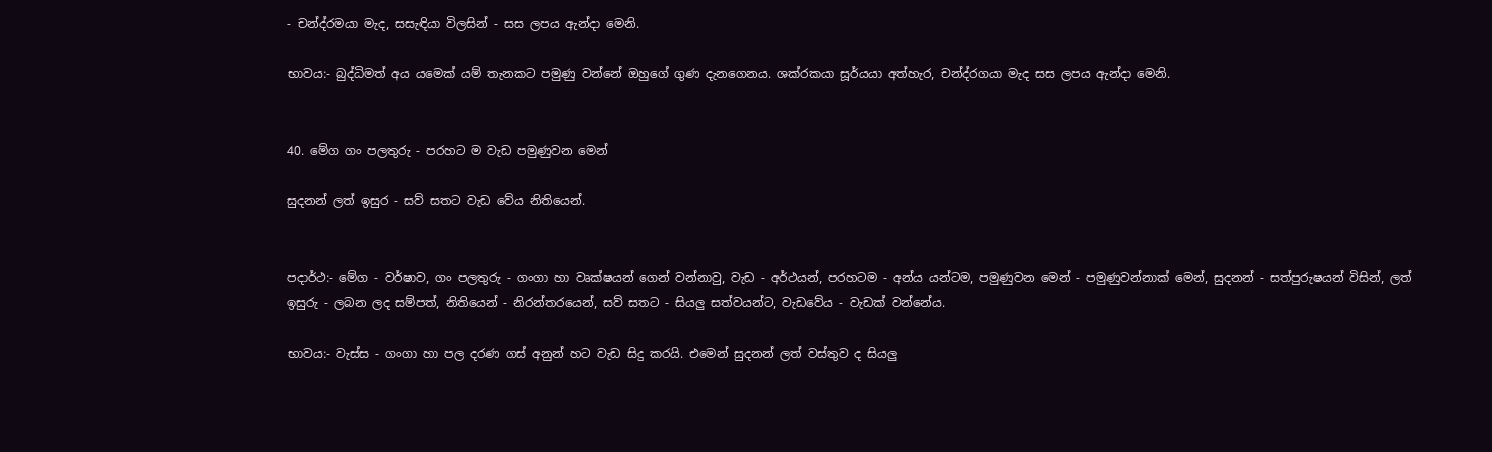- චන්ද්රමයා මැද, සසැඳියා විලසින් - සස ලපය ඇන්දා මෙනි.

භාවය:- බුද්ධිමත් අය යමෙක් යම් තැනකට පමුණු වන්නේ ඔහුගේ ගුණ දැනගෙනය. ශක්රකයා සූර්යයා අත්හැර, චන්ද්රගයා මැද සස ලපය ඇන්දා මෙනි.


40. මේග ගං පලතුරු - පරහට ම වැඩ පමුණුවන මෙන්

සුදනන් ලත් ඉසුර - සව් සතට වැඩ වේය නිතියෙන්.


පදාර්ථ:- මේග - වර්ෂාව, ගං පලතුරු - ගංගා හා වෘක්ෂයන් ගෙන් වන්නාවු, වැඩ - අර්ථයන්, පරහටම - අන්ය යන්ටම, පමුණුවන මෙන් - පමුණුවන්නාක් මෙන්, සුදනන් - සත්පුරුෂයන් විසින්, ලත් ඉසුරු - ලබන ලද සම්පත්, නිතියෙන් - නිරන්තරයෙන්, සව් සතට - සියලු සත්වයන්ට, වැඩවේය - වැඩක් වන්නේය.

භාවය:- වැස්ස - ගංගා හා පල දරණ ගස් අනුන් හට වැඩ සිදු කරයි. එමෙන් සුදනන් ලත් වස්තුව ද සියලු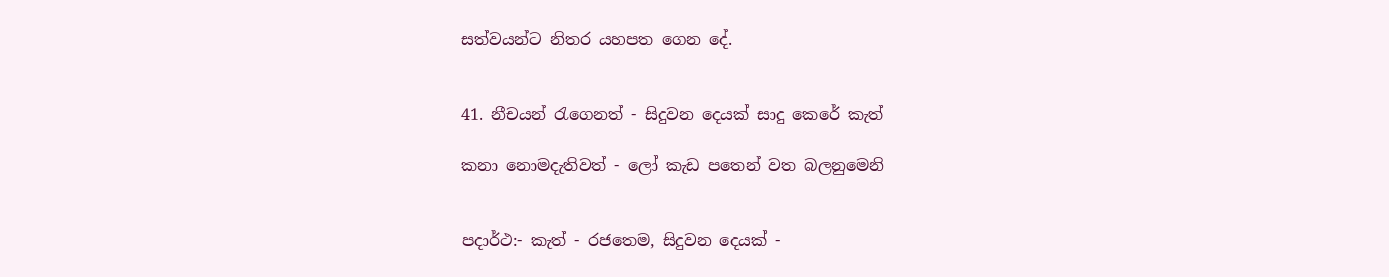සත්වයන්ට නිතර යහපත ගෙන දේ.


41. නීචයන් රැගෙනත් - සිදුවන දෙයක් සාදු කෙරේ කැත්

කනා නොමදැතිවත් - ලෝ කැඩ පතෙන් වත බලනුමෙනි


පදාර්ථ:- කැත් - රජතෙම, සිදුවන දෙයක් -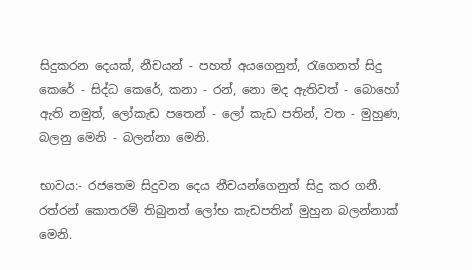සිදුකරන දෙයක්, නීචයන් - පහත් අයගෙනුත්, රැගෙනත් සිදු කෙරේ - සිද්ධ කෙරේ, කනා - රන්, නො මද ඇතිවත් - බොහෝ ඇති නමුත්, ලෝකැඩ පතෙන් - ලෝ කැඩ පතින්, වත - මුහුණ, බලනු මෙනි - බලන්නා මෙනි.

භාවය:- රජතෙම සිදුවන දෙය නීචයන්ගෙනුත් සිදු කර ගනී. රත්රන් කොතරම් තිබුනත් ලෝභ කැඩපතින් මුහුන බලන්නාක් මෙනි.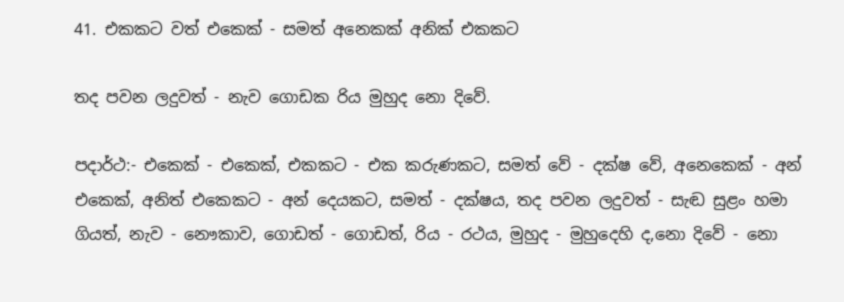41. එකකට වත් එකෙක් - සමත් අනෙකක් අනික් එකකට

තද පවන ලදුවත් - නැව ගොඩක රිය මුහුද නො දිවේ.

පදාර්ථ:- එකෙක් - එකෙක්, එකකට - එක කරුණකට, සමත් වේ - දක්ෂ වේ, අනෙකෙක් - අන් එකෙක්, අනිත් එකෙකට - අන් දෙයකට, සමත් - දක්ෂය, තද පවන ලදුවත් - සැඬ සුළං හමා ගියත්, නැව - නෞකාව, ගොඩත් - ගොඩත්, රිය - රථය, මුහුද - මුහුදෙහි ද,නො දිවේ - නො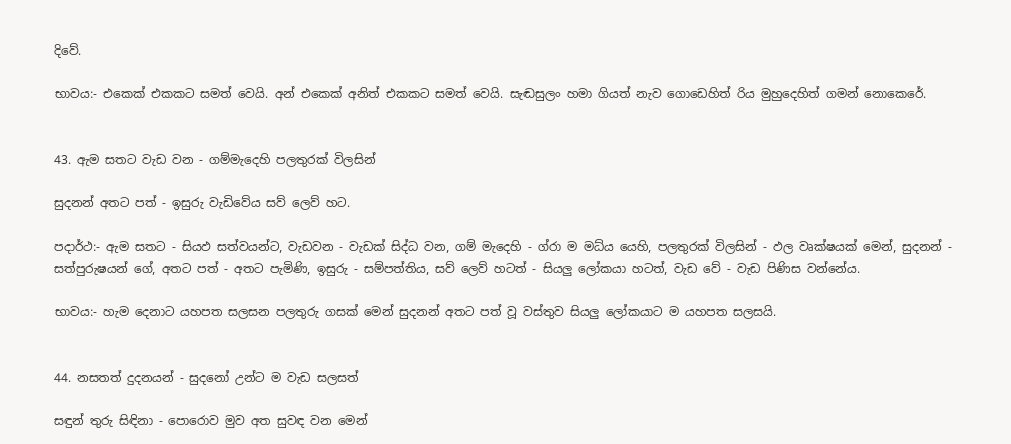දිවේ.

භාවය:- එකෙක් එකකට සමත් වෙයි. අන් එකෙක් අනිත් එකකට සමත් වෙයි. සැඬසුලං හමා ගියත් නැව ගොඩෙහිත් රිය මුහුදෙහිත් ගමන් නොකෙරේ.


43. ඇම සතට වැඩ වන - ගම්මැදෙහි පලතුරක් විලසින්

සුදනන් අතට පත් - ඉසුරු වැඩිවේය සව් ලෙව් හට.

පදාර්ථ:- ඇම සතට - සියඵ සත්වයන්ට, වැඩවන - වැඩක් සිද්ධ වන, ගම් මැදෙහි - ග්රා ම මධ්ය යෙහි, පලතුරක් විලසින් - ඵල වෘක්ෂයක් මෙන්, සුදනන් - සත්පුරුෂයන් ගේ, අතට පත් - අතට පැමිණි, ඉසුරු - සම්පත්තිය, සව් ලෙව් හටත් - සියලු ලෝකයා හටත්, වැඩ වේ - වැඩ පිණිස වන්නේය.

භාවය:- හැම දෙනාට යහපත සලසන පලතුරු ගසක් මෙන් සුදනන් අතට පත් වූ වස්තුව සියලු ලෝකයාට ම යහපත සලසයි.


44. නසතත් දුදනයන් - සුදනෝ උන්ට ම වැඩ සලසත්

සඳුන් තුරු සිඳිනා - පොරොව මුව අත සුවඳ වන මෙන්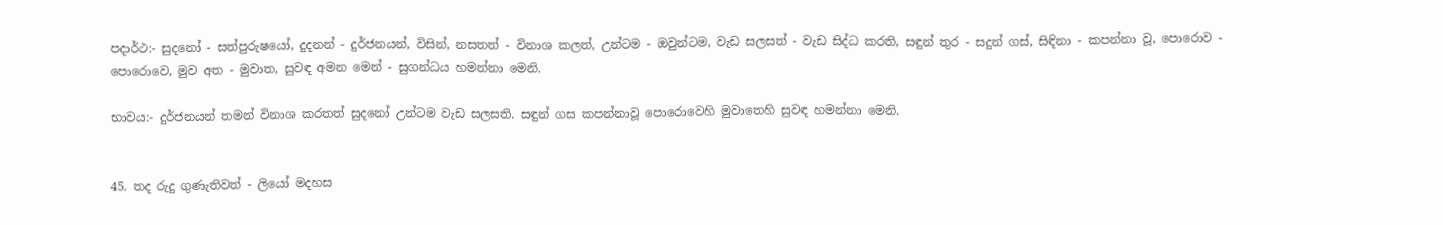පදාර්ථ:- සුදනෝ - සත්පුරුෂයෝ, දුදනන් - දුර්ජනයන්, විසින්, නසතත් - විනාශ කලත්, උන්ටම - ඔවුන්ටම, වැඩ සලසත් - වැඩ සිද්ධ කරති, සඳුන් තුර - සදුන් ගස්, සිඳිනා - කපන්නා වූ, පොරොව - පොරොවෙ, මුව අත - මුවාත, සුවඳ අමන මෙන් - සුගන්ධය හමන්නා මෙනි.

භාවය:- දුර්ජනයන් තමන් විනාශ කරතත් සුදනෝ උන්ටම වැඩ සලසති. සඳුන් ගස කපන්නාවූ පොරොවෙහි මුවාතෙහි සුවඳ හමන්නා මෙනි.


45. තද රුදු ගුණැතිවත් - ලියෝ මදහස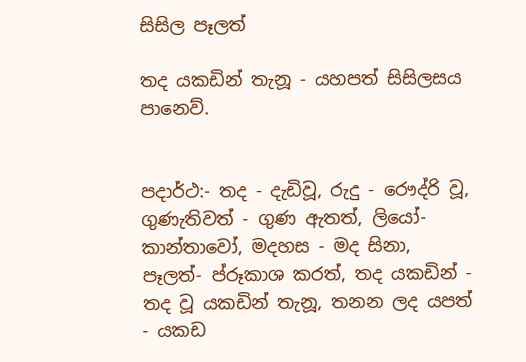සිසිල පෑලත්

තද යකඩින් තැනූ - යහපත් සිසිලසය පානෙව්.


පදාර්ථ:- තද - දැඩිවූ, රුදු - රෞද්රි වූ, ගුණැතිවත් - ගුණ ඇතත්, ලියෝ- කාන්තාවෝ, මදහස - මද සිනා, පෑලත්- ප්රූකාශ කරත්, තද යකඩින් - තද වූ යකඩින් තැනූ, තනන ලද යපත් - යකඩ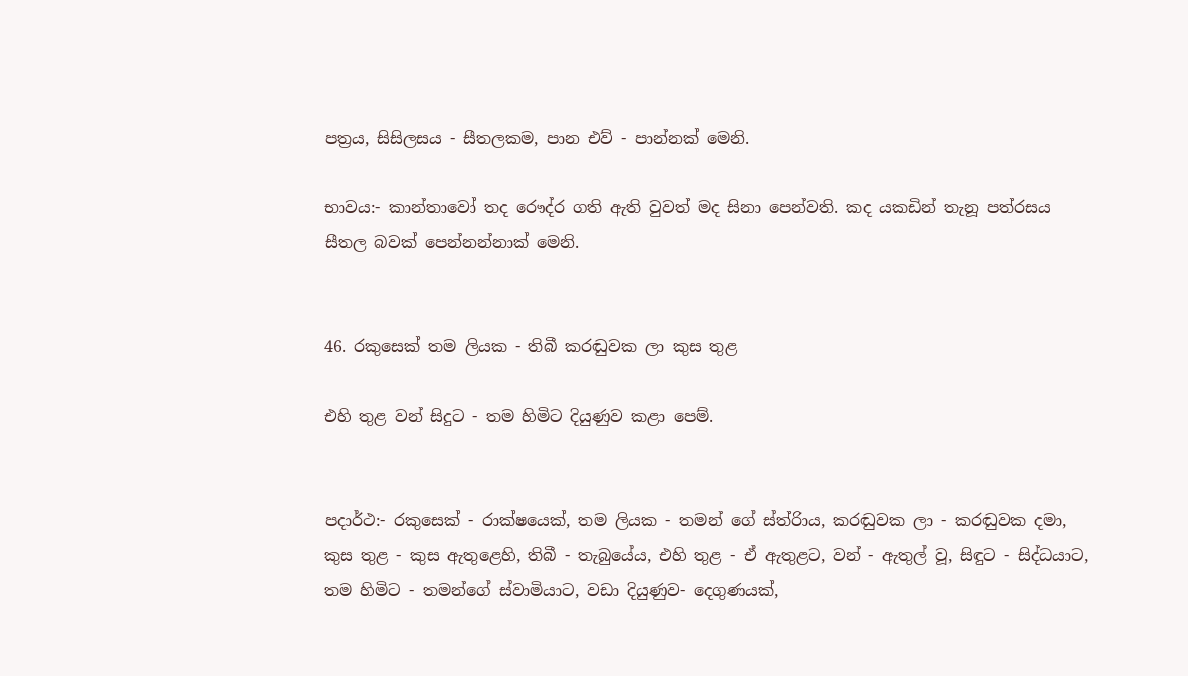පත්‍රය, සිසිලසය - සීතලකම, පාන එව් - පාන්නක් මෙනි.

භාවය:- කාන්තාවෝ තද රෞද්ර ගති ඇති වුවත් මද සිනා පෙන්වති. කද යකඩින් තැනූ පත්රසය සීතල බවක් පෙන්නන්නාක් මෙනි.


46. රකුසෙක් තම ලියක - තිබී කරඬුවක ලා කුස තුළ

එහි තුළ වන් සිදුට - තම හිමිට දියුණුව කළා පෙම්.


පදාර්ථ:- රකුසෙක් - රාක්ෂයෙක්, තම ලියක - තමන් ගේ ස්ත්රිාය, කරඬුවක ලා - කරඬුවක දමා, කුස තුළ - කුස ඇතුළෙහි, තිබී - තැබුයේය, එහි තුළ - ඒ ඇතුළට, වන් - ඇතුල් වූ, සිඳුට - සිද්ධයාට, තම හිමිට - තමන්ගේ ස්වාමියාට, වඩා දියුණුව- දෙගුණයක්,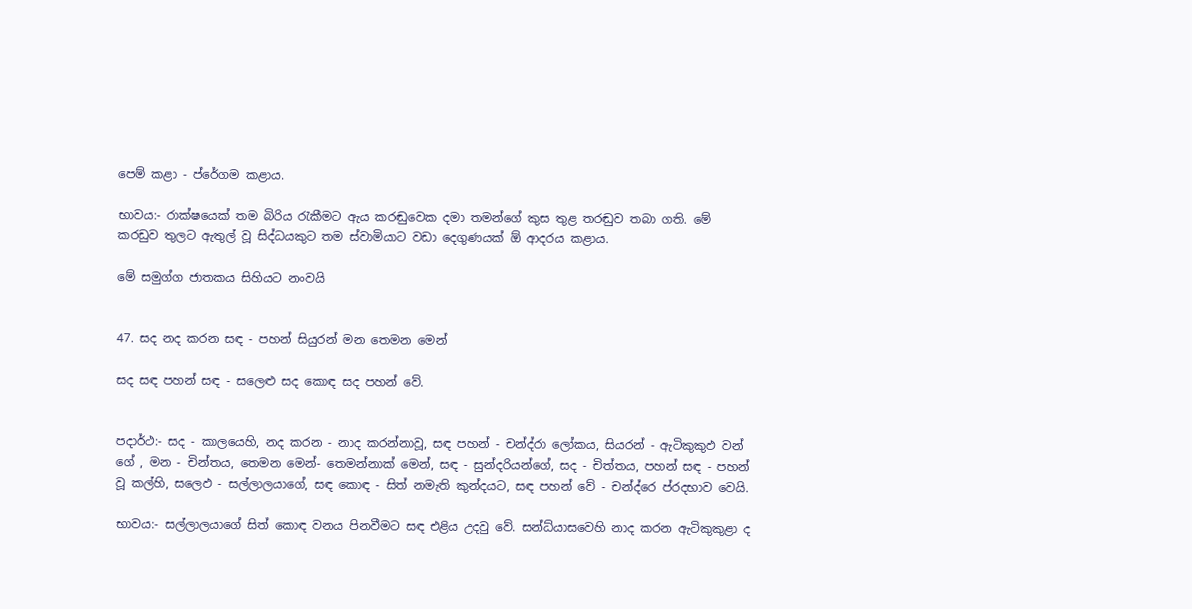පෙම් කළා - ප්රේගම කළාය.

භාවය:- රාක්ෂයෙක් තම බිරිය රැකීමට ඇය කරඬුවෙක දමා තමන්ගේ කුස තුළ තරඬුව තබා ගති. මේ කරඩුව තුලට ඇතුල් වූ සිද්ධයකුට තම ස්වාමියාට වඩා දෙගුණයක් ඕ ආදරය කළාය.

මේ සමුග්ග ජාතකය සිහියට නංවයි


47. සද නද කරන සඳ - පහන් සියුරන් මන තෙමන මෙන්

සද සඳ පහන් සඳ - සලෙළු සද කොඳ සද පහන් වේ.


පදාර්ථ:- සද - කාලයෙහි, නද කරන - නාද කරන්නාවූ, සඳ පහන් - චන්ද්රා ලෝකය, සියරන් - ඇටිකුකුඵ වන් ගේ , මන - චින්තය, තෙමන මෙන්- තෙමන්නාක් මෙන්, සඳ - සුන්දරියන්ගේ, සද - චිත්තය, පහන් සඳ - පහන් වූ කල්හි, සලෙඵ - සල්ලාලයාගේ, සඳ කොඳ - සිත් නමැති කුන්දයට, සඳ පහන් වේ - චන්ද්රෙ ප්රදභාව වෙයි.

භාවය:- සල්ලාලයාගේ සිත් කොඳ වනය පිනවීමට සඳ එළිය උදවු වේ. සන්ධ්යාසවෙහි නාද කරන ඇටිකුකුළා ද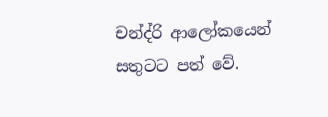චන්ද්රි ආලෝකයෙන් සතුටට පත් වේ.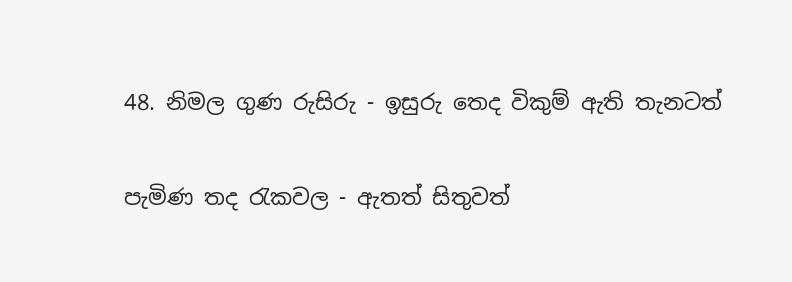48. නිමල ගුණ රුසිරු - ඉසුරු තෙද විකුම් ඇති තැනටත්

පැමිණ තද රැකවල - ඇතත් සිතුවත්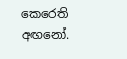කෙරෙති අඟනෝ.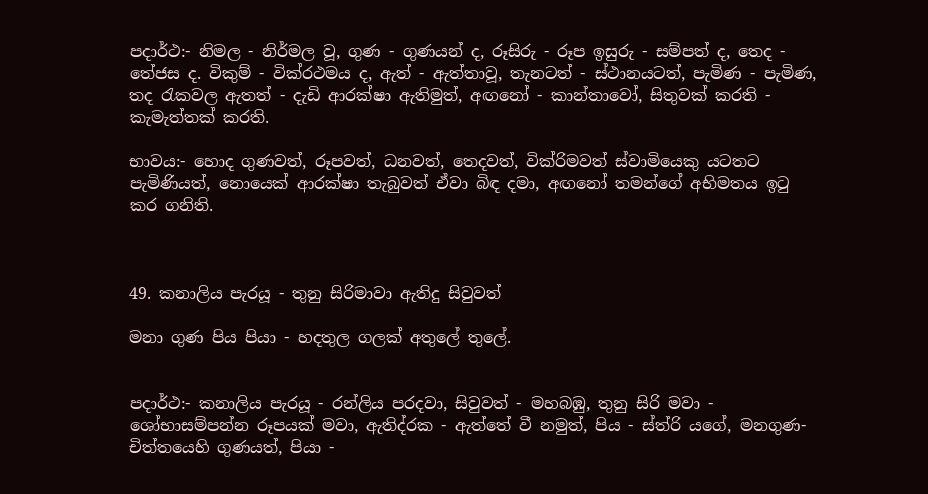පදාර්ථ:- නිමල - නිර්මල වූ, ගුණ - ගුණයන් ද, රූසිරු - රූප ඉසුරු - සම්පත් ද, තෙද - තේජස ද. විකුම් - වික්රථමය ද, ඇත් - ඇත්තාවූ, තැනටත් - ස්ථානයටත්, පැමිණ - පැමිණ, තද රැකවල ඇතත් - දැඩි ආරක්ෂා ඇතිමුත්, අඟනෝ - කාන්තාවෝ, සිතුවක් කරති - කැමැත්තක් කරති.

භාවය:- හොද ගුණවත්, රූපවත්, ධනවත්, තෙදවත්, වික්රිමවත් ස්වාමි‍යෙකු යටතට පැමිණියත්, නොයෙක් ආරක්ෂා තැබුවත් ඒවා බිඳ දමා, අඟනෝ තමන්ගේ අභිමතය ඉටු කර ගනිති.



49. කනාලිය පැරයූ - තුනු සිරිමාවා ඇතිදු සිවුවත්

මනා ගුණ පිය පියා - හදතුල ගලක් අතුලේ තුලේ.


පදාර්ථ:- කනාලිය පැරයූ - රන්ලිය පරදවා, සිවුවත් - මහබඹු, තුනු සිරි මවා - ශෝභාසම්පන්න රූපයක් මවා, ඇතිද්රක - ඇත්තේ වී නමුත්, පිය - ස්ත්රි යගේ, මනගුණ- චිත්තයෙහි ගුණයත්, පියා -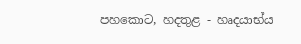පහකොට, හදතුළ - හෘදයාභ්ය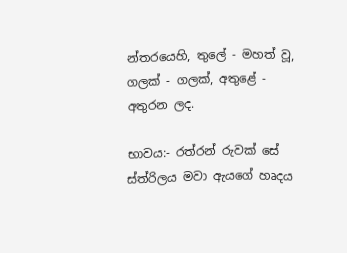න්තරයෙහි, තුලේ - මහත් වූ, ගලක් - ගලක්, අතුළේ - අතුරන ලද.

භාවය:- රත්රන් රුවක් සේ ස්ත්රිලය මවා ඇයගේ හෘදය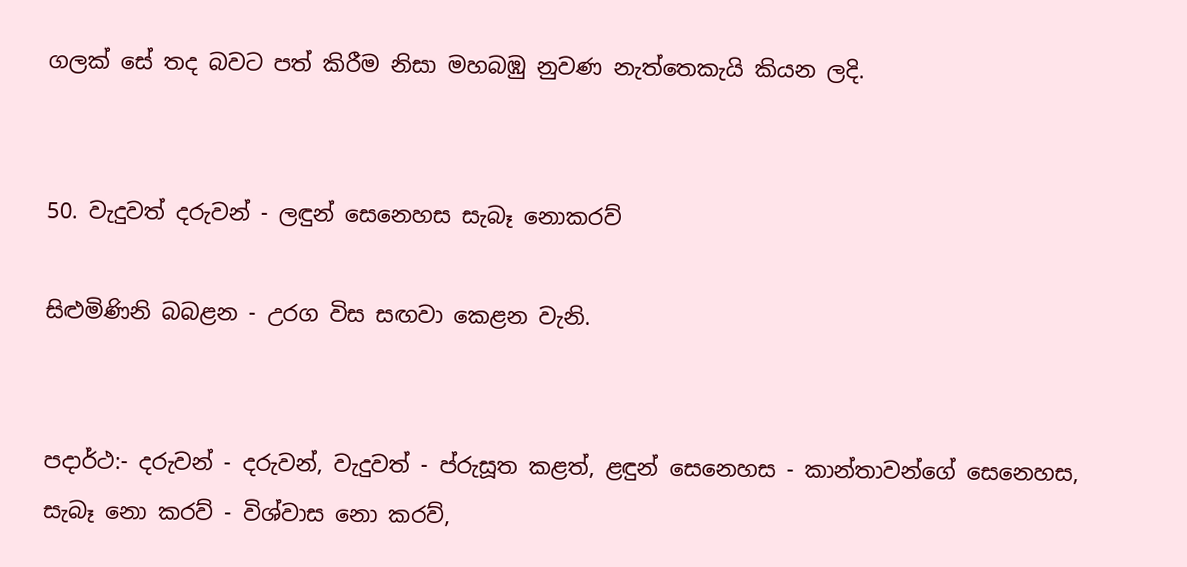ගලක් සේ තද බවට පත් කිරීම නිසා මහබඹු නුවණ නැත්තෙකැයි කියන ලදි.


50. වැදුවත් දරුවන් - ලඳුන් සෙනෙහස සැබෑ නොකරව්

සිළුමිණිනි බබළන - උරග විස සඟවා කෙළන වැනි.


පදාර්ථ:- දරුවන් - දරුවන්, වැදුවත් - ප්රුසූත කළත්, ළඳුන් සෙනෙහස - කාන්තාවන්ගේ සෙනෙහස, සැබෑ නො කරව් - විශ්වාස නො කරව්,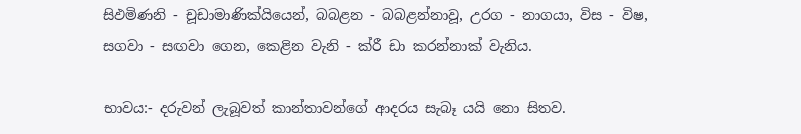සිඵමිණනි - චූඩාමාණික්යියෙන්, බබළන - බබළන්නාවූ, උරග - නාගයා, විස - විෂ, සගවා - සඟවා ගෙන, කෙළින වැනි - ක්රී ඩා කරන්නාක් වැනිය.

භාවය:- දරුවන් ලැබූවත් කාන්තාවන්ගේ ආදරය සැබෑ යයි නො සිතව.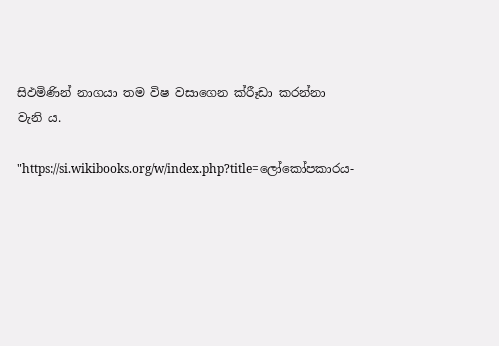සිඵමිණින් නාගයා තම විෂ වසාගෙන ක්රීෑඩා කරන්නා වැනි ය.

"https://si.wikibooks.org/w/index.php?title=ලෝකෝපකාරය-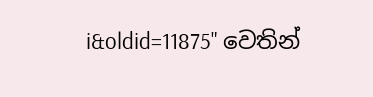i&oldid=11875" වෙතින්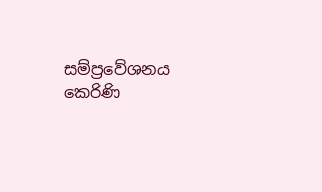සම්ප්‍රවේශනය කෙරිණි